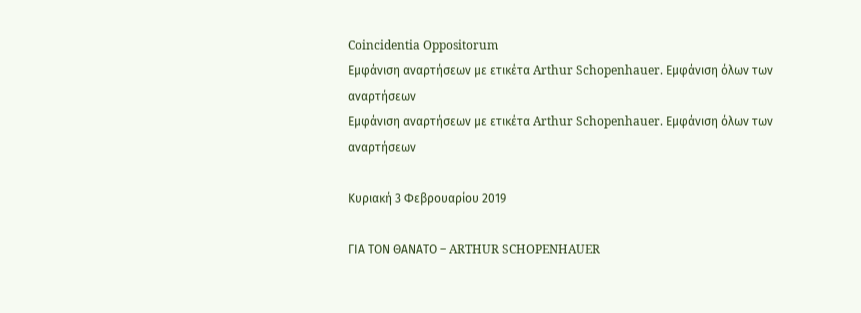Coincidentia Oppositorum
Εμφάνιση αναρτήσεων με ετικέτα Arthur Schopenhauer. Εμφάνιση όλων των αναρτήσεων
Εμφάνιση αναρτήσεων με ετικέτα Arthur Schopenhauer. Εμφάνιση όλων των αναρτήσεων

Κυριακή 3 Φεβρουαρίου 2019

ΓΙΑ ΤΟΝ ΘΑΝΑΤΟ – ARTHUR SCHOPENHAUER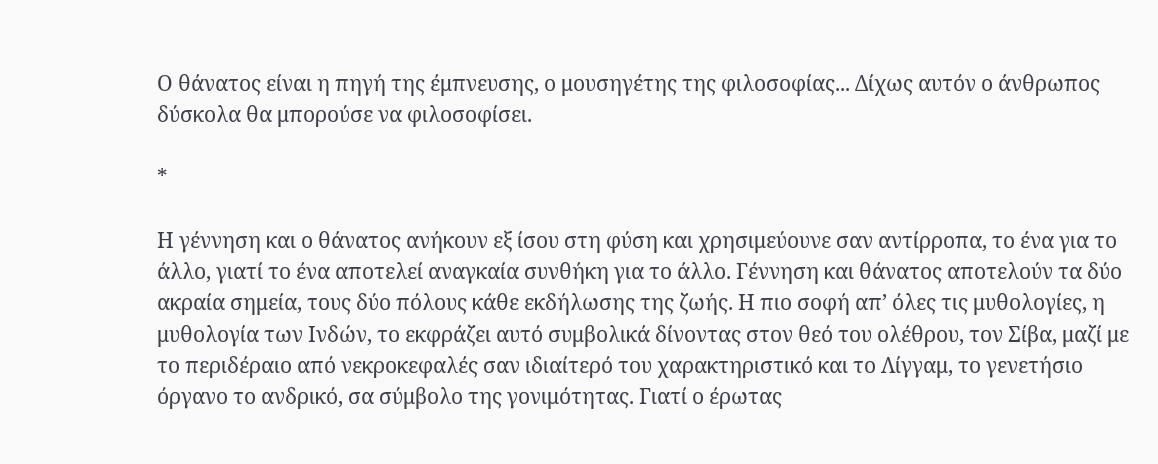Ο θάνατος είναι η πηγή της έμπνευσης, ο μουσηγέτης της φιλοσοφίας... Δίχως αυτόν ο άνθρωπος δύσκολα θα μπορούσε να φιλοσοφίσει.

*

Η γέννηση και ο θάνατος ανήκουν εξ ίσου στη φύση και χρησιμεύουνε σαν αντίρροπα, το ένα για το άλλο, γιατί το ένα αποτελεί αναγκαία συνθήκη για το άλλο. Γέννηση και θάνατος αποτελούν τα δύο ακραία σημεία, τους δύο πόλους κάθε εκδήλωσης της ζωής. Η πιο σοφή απ’ όλες τις μυθολογίες, η μυθολογία των Ινδών, το εκφράζει αυτό συμβολικά δίνοντας στον θεό του ολέθρου, τον Σίβα, μαζί με το περιδέραιο από νεκροκεφαλές σαν ιδιαίτερό του χαρακτηριστικό και το Λίγγαμ, το γενετήσιο όργανο το ανδρικό, σα σύμβολο της γονιμότητας. Γιατί ο έρωτας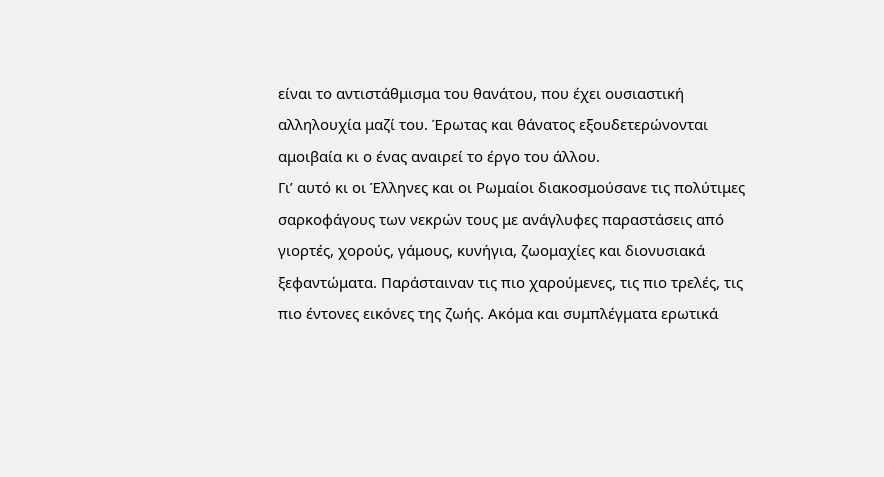είναι το αντιστάθμισμα του θανάτου, που έχει ουσιαστική αλληλουχία μαζί του. Έρωτας και θάνατος εξουδετερώνονται αμοιβαία κι ο ένας αναιρεί το έργο του άλλου.
Γι’ αυτό κι οι Έλληνες και οι Ρωμαίοι διακοσμούσανε τις πολύτιμες σαρκοφάγους των νεκρών τους με ανάγλυφες παραστάσεις από γιορτές, χορούς, γάμους, κυνήγια, ζωομαχίες και διονυσιακά ξεφαντώματα. Παράσταιναν τις πιο χαρούμενες, τις πιο τρελές, τις πιο έντονες εικόνες της ζωής. Ακόμα και συμπλέγματα ερωτικά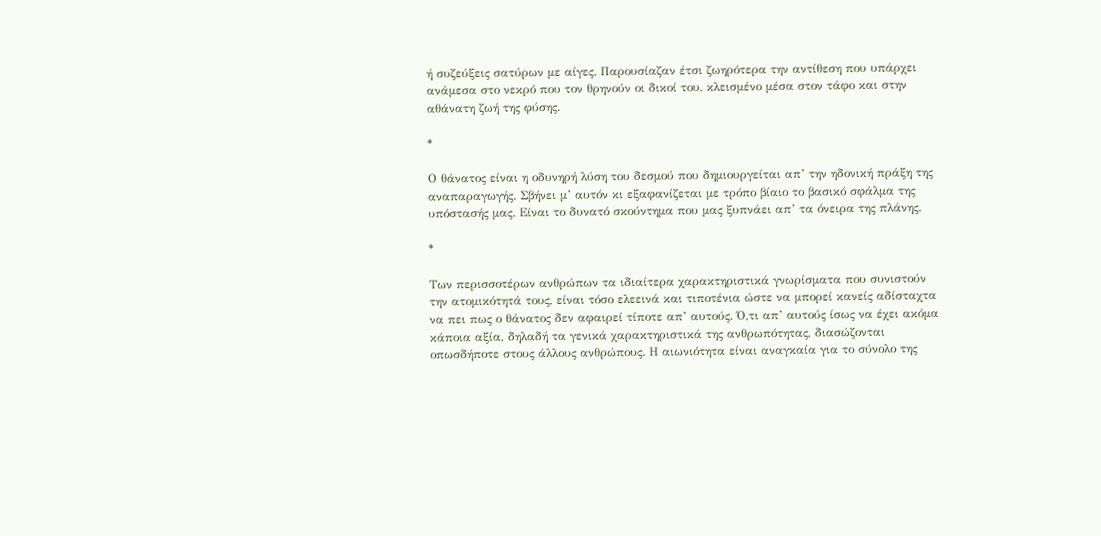ή συζεύξεις σατύρων με αίγες. Παρουσίαζαν έτσι ζωηρότερα την αντίθεση που υπάρχει ανάμεσα στο νεκρό που τον θρηνούν οι δικοί του, κλεισμένο μέσα στον τάφο και στην αθάνατη ζωή της φύσης.

*

Ο θάνατος είναι η οδυνηρή λύση του δεσμού που δημιουργείται απ’ την ηδονική πράξη της αναπαραγωγής. Σβήνει μ’ αυτόν κι εξαφανίζεται με τρόπο βίαιο το βασικό σφάλμα της υπόστασής μας. Είναι το δυνατό σκούντημα που μας ξυπνάει απ’ τα όνειρα της πλάνης.

*

Των περισσοτέρων ανθρώπων τα ιδιαίτερα χαρακτηριστικά γνωρίσματα που συνιστούν την ατομικότητά τους, είναι τόσο ελεεινά και τιποτένια ώστε να μπορεί κανείς αδίσταχτα να πει πως ο θάνατος δεν αφαιρεί τίποτε απ’ αυτούς. Ό,τι απ’ αυτούς ίσως να έχει ακόμα κάποια αξία, δηλαδή τα γενικά χαρακτηριστικά της ανθρωπότητας, διασώζονται οπωσδήποτε στους άλλους ανθρώπους. Η αιωνιότητα είναι αναγκαία για το σύνολο της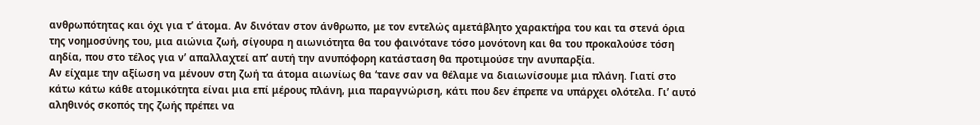ανθρωπότητας και όχι για τ’ άτομα. Αν δινόταν στον άνθρωπο, με τον εντελώς αμετάβλητο χαρακτήρα του και τα στενά όρια της νοημοσύνης του, μια αιώνια ζωή, σίγουρα η αιωνιότητα θα του φαινότανε τόσο μονότονη και θα του προκαλούσε τόση αηδία, που στο τέλος για ν’ απαλλαχτεί απ’ αυτή την ανυπόφορη κατάσταση θα προτιμούσε την ανυπαρξία.
Αν είχαμε την αξίωση να μένουν στη ζωή τα άτομα αιωνίως θα ‘τανε σαν να θέλαμε να διαιωνίσουμε μια πλάνη. Γιατί στο κάτω κάτω κάθε ατομικότητα είναι μια επί μέρους πλάνη, μια παραγνώριση, κάτι που δεν έπρεπε να υπάρχει ολότελα. Γι’ αυτό αληθινός σκοπός της ζωής πρέπει να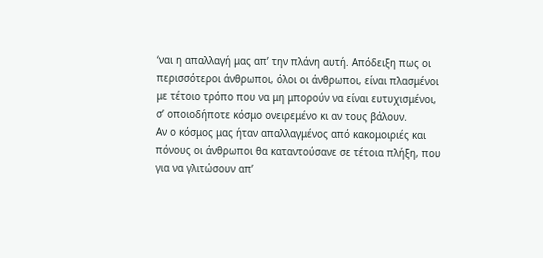‘ναι η απαλλαγή μας απ’ την πλάνη αυτή. Απόδειξη πως οι περισσότεροι άνθρωποι, όλοι οι άνθρωποι, είναι πλασμένοι με τέτοιο τρόπο που να μη μπορούν να είναι ευτυχισμένοι, σ’ οποιοδήποτε κόσμο ονειρεμένο κι αν τους βάλουν.
Αν ο κόσμος μας ήταν απαλλαγμένος από κακομοιριές και πόνους οι άνθρωποι θα καταντούσανε σε τέτοια πλήξη, που για να γλιτώσουν απ’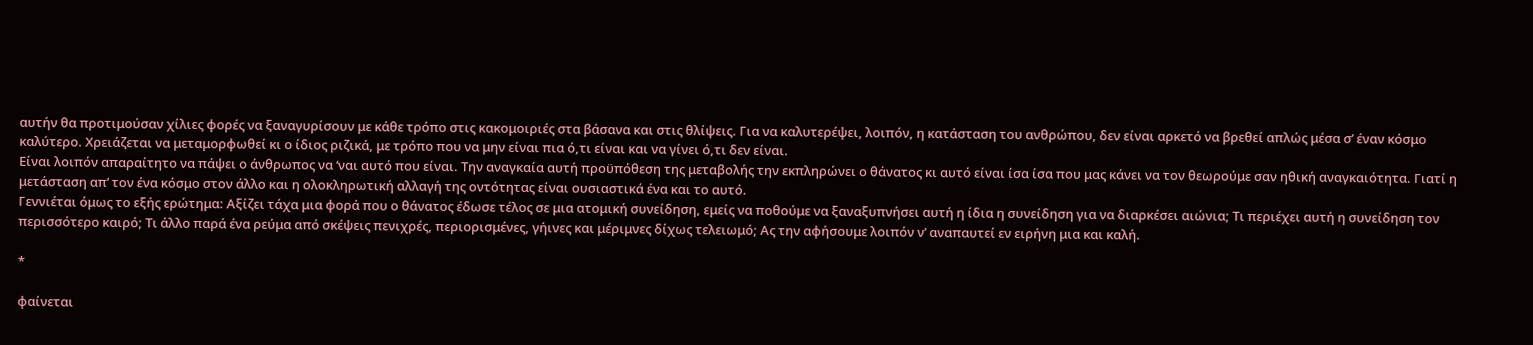αυτήν θα προτιμούσαν χίλιες φορές να ξαναγυρίσουν με κάθε τρόπο στις κακομοιριές στα βάσανα και στις θλίψεις. Για να καλυτερέψει, λοιπόν, η κατάσταση του ανθρώπου, δεν είναι αρκετό να βρεθεί απλώς μέσα σ’ έναν κόσμο καλύτερο. Χρειάζεται να μεταμορφωθεί κι ο ίδιος ριζικά, με τρόπο που να μην είναι πια ό,τι είναι και να γίνει ό,τι δεν είναι.
Είναι λοιπόν απαραίτητο να πάψει ο άνθρωπος να ‘ναι αυτό που είναι. Την αναγκαία αυτή προϋπόθεση της μεταβολής την εκπληρώνει ο θάνατος κι αυτό είναι ίσα ίσα που μας κάνει να τον θεωρούμε σαν ηθική αναγκαιότητα. Γιατί η μετάσταση απ’ τον ένα κόσμο στον άλλο και η ολοκληρωτική αλλαγή της οντότητας είναι ουσιαστικά ένα και το αυτό.
Γεννιέται όμως το εξής ερώτημα: Αξίζει τάχα μια φορά που ο θάνατος έδωσε τέλος σε μια ατομική συνείδηση, εμείς να ποθούμε να ξαναξυπνήσει αυτή η ίδια η συνείδηση για να διαρκέσει αιώνια; Τι περιέχει αυτή η συνείδηση τον περισσότερο καιρό; Τι άλλο παρά ένα ρεύμα από σκέψεις πενιχρές, περιορισμένες, γήινες και μέριμνες δίχως τελειωμό; Ας την αφήσουμε λοιπόν ν’ αναπαυτεί εν ειρήνη μια και καλή.

*

φαίνεται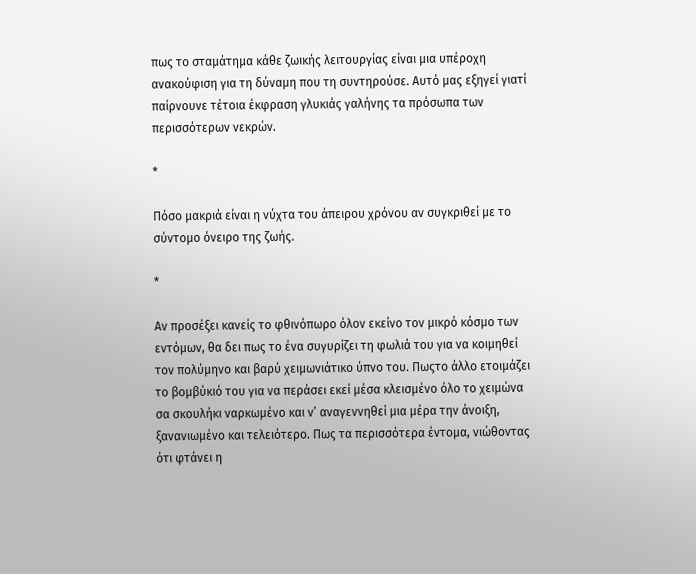πως το σταμάτημα κάθε ζωικής λειτουργίας είναι μια υπέροχη ανακούφιση για τη δύναμη που τη συντηρούσε. Αυτό μας εξηγεί γιατί παίρνουνε τέτοια έκφραση γλυκιάς γαλήνης τα πρόσωπα των περισσότερων νεκρών.

*

Πόσο μακριά είναι η νύχτα του άπειρου χρόνου αν συγκριθεί με το σύντομο όνειρο της ζωής.

*

Αν προσέξει κανείς το φθινόπωρο όλον εκείνο τον μικρό κόσμο των εντόμων, θα δει πως το ένα συγυρίζει τη φωλιά του για να κοιμηθεί τον πολύμηνο και βαρύ χειμωνιάτικο ύπνο του. Πωςτο άλλο ετοιμάζει το βομβύκιό του για να περάσει εκεί μέσα κλεισμένο όλο το χειμώνα σα σκουλήκι ναρκωμένο και ν’ αναγεννηθεί μια μέρα την άνοιξη, ξανανιωμένο και τελειότερο. Πως τα περισσότερα έντομα, νιώθοντας ότι φτάνει η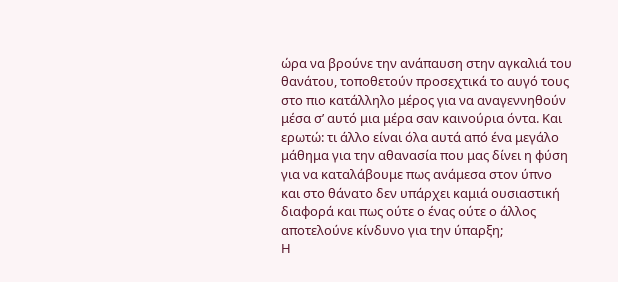ώρα να βρούνε την ανάπαυση στην αγκαλιά του θανάτου, τοποθετούν προσεχτικά το αυγό τους στο πιο κατάλληλο μέρος για να αναγεννηθούν μέσα σ’ αυτό μια μέρα σαν καινούρια όντα. Και ερωτώ: τι άλλο είναι όλα αυτά από ένα μεγάλο μάθημα για την αθανασία που μας δίνει η φύση για να καταλάβουμε πως ανάμεσα στον ύπνο και στο θάνατο δεν υπάρχει καμιά ουσιαστική διαφορά και πως ούτε ο ένας ούτε ο άλλος αποτελούνε κίνδυνο για την ύπαρξη;
Η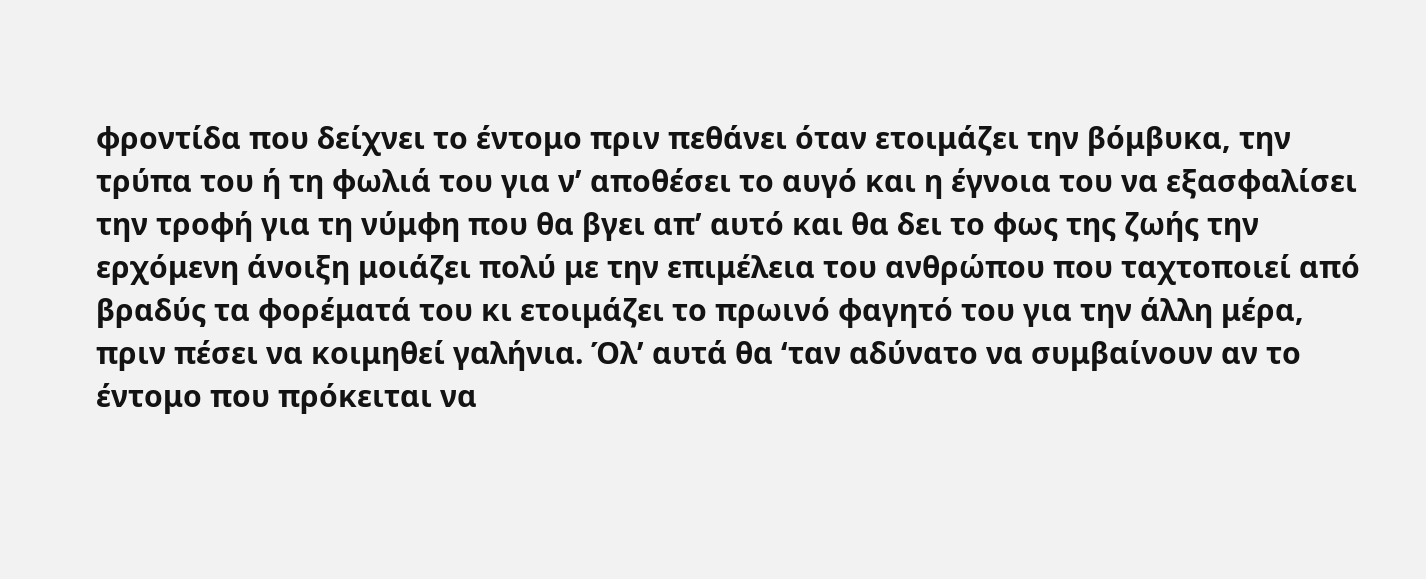φροντίδα που δείχνει το έντομο πριν πεθάνει όταν ετοιμάζει την βόμβυκα, την τρύπα του ή τη φωλιά του για ν’ αποθέσει το αυγό και η έγνοια του να εξασφαλίσει την τροφή για τη νύμφη που θα βγει απ’ αυτό και θα δει το φως της ζωής την ερχόμενη άνοιξη μοιάζει πολύ με την επιμέλεια του ανθρώπου που ταχτοποιεί από βραδύς τα φορέματά του κι ετοιμάζει το πρωινό φαγητό του για την άλλη μέρα, πριν πέσει να κοιμηθεί γαλήνια. Όλ’ αυτά θα ‘ταν αδύνατο να συμβαίνουν αν το έντομο που πρόκειται να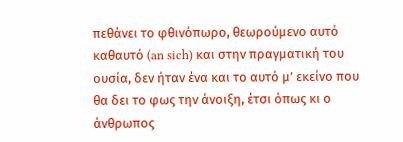πεθάνει το φθινόπωρο, θεωρούμενο αυτό καθαυτό (an sich) και στην πραγματική του ουσία, δεν ήταν ένα και το αυτό μ’ εκείνο που θα δει το φως την άνοιξη, έτσι όπως κι ο άνθρωπος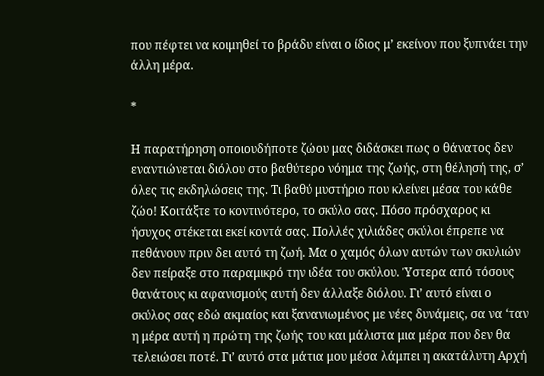που πέφτει να κοιμηθεί το βράδυ είναι ο ίδιος μ’ εκείνον που ξυπνάει την άλλη μέρα.

*

Η παρατήρηση οποιουδήποτε ζώου μας διδάσκει πως ο θάνατος δεν εναντιώνεται διόλου στο βαθύτερο νόημα της ζωής, στη θέλησή της, σ’ όλες τις εκδηλώσεις της. Τι βαθύ μυστήριο που κλείνει μέσα του κάθε ζώο! Κοιτάξτε το κοντινότερο, το σκύλο σας. Πόσο πρόσχαρος κι ήσυχος στέκεται εκεί κοντά σας. Πολλές χιλιάδες σκύλοι έπρεπε να πεθάνουν πριν δει αυτό τη ζωή. Μα ο χαμός όλων αυτών των σκυλιών δεν πείραξε στο παραμικρό την ιδέα του σκύλου. Ύστερα από τόσους θανάτους κι αφανισμούς αυτή δεν άλλαξε διόλου. Γι’ αυτό είναι ο σκύλος σας εδώ ακμαίος και ξανανιωμένος με νέες δυνάμεις, σα να ‘ταν η μέρα αυτή η πρώτη της ζωής του και μάλιστα μια μέρα που δεν θα τελειώσει ποτέ. Γι’ αυτό στα μάτια μου μέσα λάμπει η ακατάλυτη Αρχή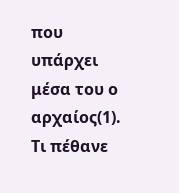που υπάρχει μέσα του ο αρχαίος(1). Τι πέθανε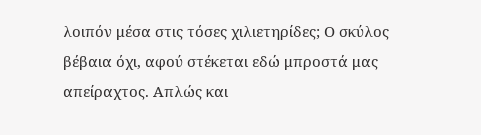λοιπόν μέσα στις τόσες χιλιετηρίδες; Ο σκύλος βέβαια όχι, αφού στέκεται εδώ μπροστά μας απείραχτος. Απλώς και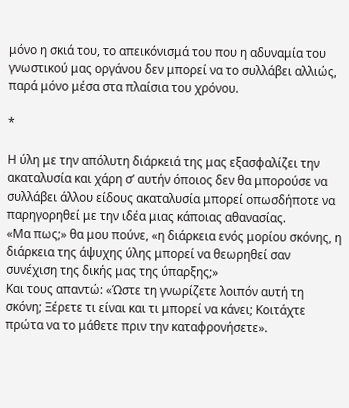μόνο η σκιά του, το απεικόνισμά του που η αδυναμία του γνωστικού μας οργάνου δεν μπορεί να το συλλάβει αλλιώς, παρά μόνο μέσα στα πλαίσια του χρόνου.

*

Η ύλη με την απόλυτη διάρκειά της μας εξασφαλίζει την ακαταλυσία και χάρη σ’ αυτήν όποιος δεν θα μπορούσε να συλλάβει άλλου είδους ακαταλυσία μπορεί οπωσδήποτε να παρηγορηθεί με την ιδέα μιας κάποιας αθανασίας.
«Μα πως;» θα μου πούνε, «η διάρκεια ενός μορίου σκόνης, η διάρκεια της άψυχης ύλης μπορεί να θεωρηθεί σαν συνέχιση της δικής μας της ύπαρξης;»
Και τους απαντώ: «Ώστε τη γνωρίζετε λοιπόν αυτή τη σκόνη; Ξέρετε τι είναι και τι μπορεί να κάνει; Κοιτάχτε πρώτα να το μάθετε πριν την καταφρονήσετε».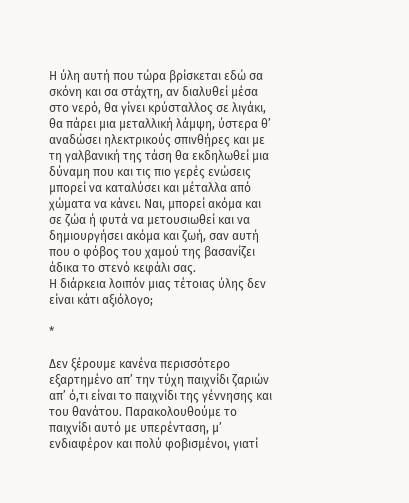Η ύλη αυτή που τώρα βρίσκεται εδώ σα σκόνη και σα στάχτη, αν διαλυθεί μέσα στο νερό, θα γίνει κρύσταλλος σε λιγάκι, θα πάρει μια μεταλλική λάμψη, ύστερα θ’ αναδώσει ηλεκτρικούς σπινθήρες και με τη γαλβανική της τάση θα εκδηλωθεί μια δύναμη που και τις πιο γερές ενώσεις μπορεί να καταλύσει και μέταλλα από χώματα να κάνει. Ναι, μπορεί ακόμα και σε ζώα ή φυτά να μετουσιωθεί και να δημιουργήσει ακόμα και ζωή, σαν αυτή που ο φόβος του χαμού της βασανίζει άδικα το στενό κεφάλι σας.
Η διάρκεια λοιπόν μιας τέτοιας ύλης δεν είναι κάτι αξιόλογο;

*

Δεν ξέρουμε κανένα περισσότερο εξαρτημένο απ’ την τύχη παιχνίδι ζαριών απ’ ό,τι είναι το παιχνίδι της γέννησης και του θανάτου. Παρακολουθούμε το παιχνίδι αυτό με υπερένταση, μ’ ενδιαφέρον και πολύ φοβισμένοι, γιατί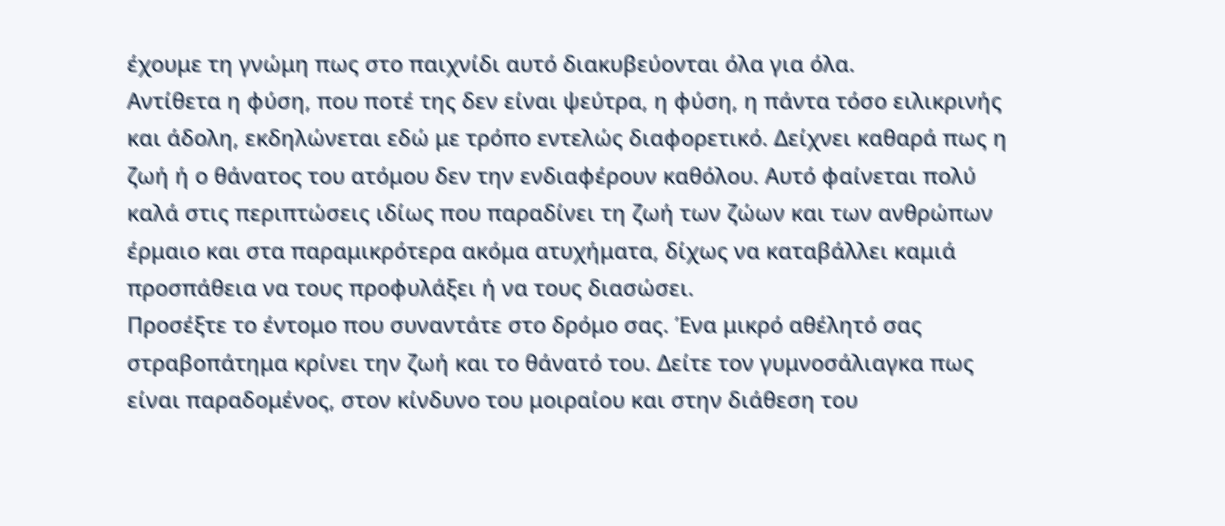έχουμε τη γνώμη πως στο παιχνίδι αυτό διακυβεύονται όλα για όλα.
Αντίθετα η φύση, που ποτέ της δεν είναι ψεύτρα, η φύση, η πάντα τόσο ειλικρινής και άδολη, εκδηλώνεται εδώ με τρόπο εντελώς διαφορετικό. Δείχνει καθαρά πως η ζωή ή ο θάνατος του ατόμου δεν την ενδιαφέρουν καθόλου. Αυτό φαίνεται πολύ καλά στις περιπτώσεις ιδίως που παραδίνει τη ζωή των ζώων και των ανθρώπων έρμαιο και στα παραμικρότερα ακόμα ατυχήματα, δίχως να καταβάλλει καμιά προσπάθεια να τους προφυλάξει ή να τους διασώσει.
Προσέξτε το έντομο που συναντάτε στο δρόμο σας. Ένα μικρό αθέλητό σας στραβοπάτημα κρίνει την ζωή και το θάνατό του. Δείτε τον γυμνοσάλιαγκα πως είναι παραδομένος, στον κίνδυνο του μοιραίου και στην διάθεση του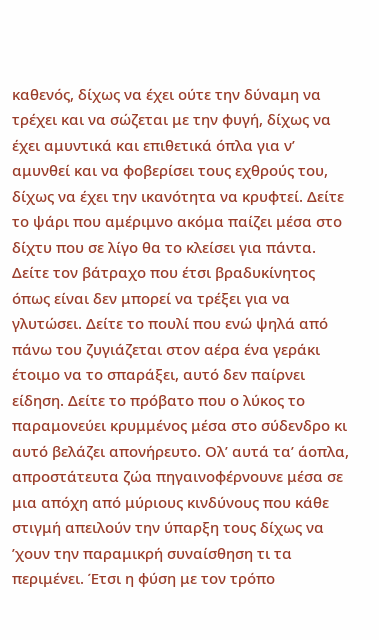καθενός, δίχως να έχει ούτε την δύναμη να τρέχει και να σώζεται με την φυγή, δίχως να έχει αμυντικά και επιθετικά όπλα για ν’ αμυνθεί και να φοβερίσει τους εχθρούς του, δίχως να έχει την ικανότητα να κρυφτεί. Δείτε το ψάρι που αμέριμνο ακόμα παίζει μέσα στο δίχτυ που σε λίγο θα το κλείσει για πάντα. Δείτε τον βάτραχο που έτσι βραδυκίνητος όπως είναι δεν μπορεί να τρέξει για να γλυτώσει. Δείτε το πουλί που ενώ ψηλά από πάνω του ζυγιάζεται στον αέρα ένα γεράκι έτοιμο να το σπαράξει, αυτό δεν παίρνει είδηση. Δείτε το πρόβατο που ο λύκος το παραμονεύει κρυμμένος μέσα στο σύδενδρο κι αυτό βελάζει απονήρευτο. Ολ’ αυτά τα’ άοπλα, απροστάτευτα ζώα πηγαινοφέρνουνε μέσα σε μια απόχη από μύριους κινδύνους που κάθε στιγμή απειλούν την ύπαρξη τους δίχως να ’χουν την παραμικρή συναίσθηση τι τα περιμένει. Έτσι η φύση με τον τρόπο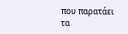που παρατάει τα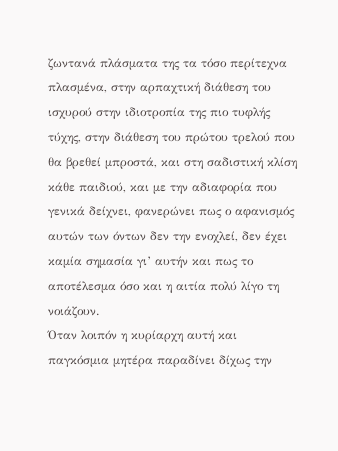ζωντανά πλάσματα της τα τόσο περίτεχνα πλασμένα, στην αρπαχτική διάθεση του ισχυρού στην ιδιοτροπία της πιο τυφλής τύχης, στην διάθεση του πρώτου τρελού που θα βρεθεί μπροστά, και στη σαδιστική κλίση κάθε παιδιού, και με την αδιαφορία που γενικά δείχνει, φανερώνει πως ο αφανισμός αυτών των όντων δεν την ενοχλεί, δεν έχει καμία σημασία γι’ αυτήν και πως το αποτέλεσμα όσο και η αιτία πολύ λίγο τη νοιάζουν.
Όταν λοιπόν η κυρίαρχη αυτή και παγκόσμια μητέρα παραδίνει δίχως την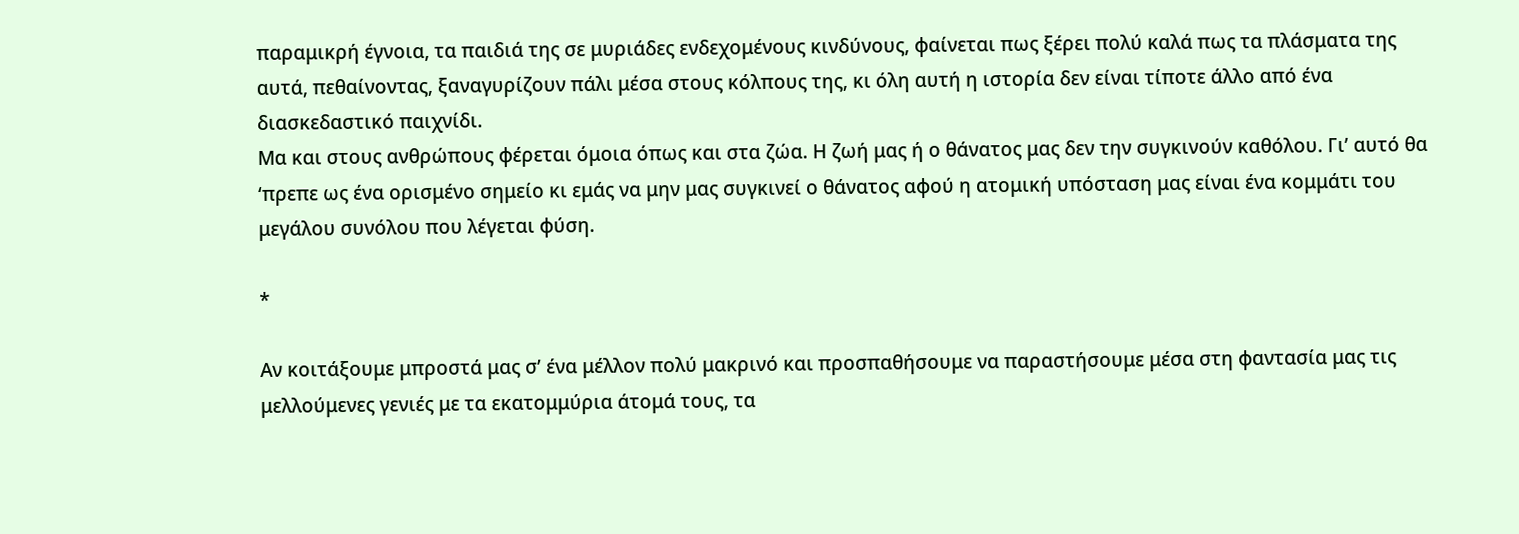παραμικρή έγνοια, τα παιδιά της σε μυριάδες ενδεχομένους κινδύνους, φαίνεται πως ξέρει πολύ καλά πως τα πλάσματα της αυτά, πεθαίνοντας, ξαναγυρίζουν πάλι μέσα στους κόλπους της, κι όλη αυτή η ιστορία δεν είναι τίποτε άλλο από ένα διασκεδαστικό παιχνίδι.
Μα και στους ανθρώπους φέρεται όμοια όπως και στα ζώα. Η ζωή μας ή ο θάνατος μας δεν την συγκινούν καθόλου. Γι’ αυτό θα ‘πρεπε ως ένα ορισμένο σημείο κι εμάς να μην μας συγκινεί ο θάνατος αφού η ατομική υπόσταση μας είναι ένα κομμάτι του μεγάλου συνόλου που λέγεται φύση.

*

Αν κοιτάξουμε μπροστά μας σ’ ένα μέλλον πολύ μακρινό και προσπαθήσουμε να παραστήσουμε μέσα στη φαντασία μας τις μελλούμενες γενιές με τα εκατομμύρια άτομά τους, τα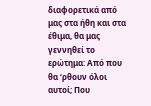διαφορετικά από μας στα ήθη και στα έθιμα, θα μας γεννηθεί το ερώτημα: Από που θα ‘ρθουν όλοι αυτοί; Που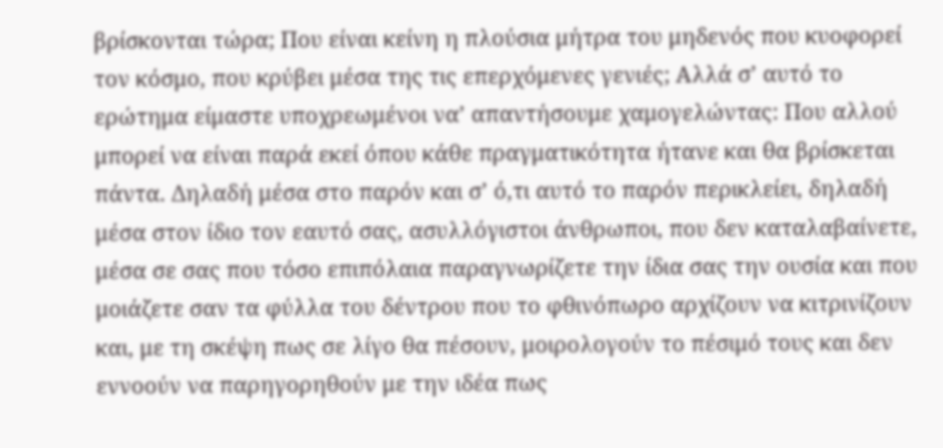βρίσκονται τώρα; Που είναι κείνη η πλούσια μήτρα του μηδενός που κυοφορεί τον κόσμο, που κρύβει μέσα της τις επερχόμενες γενιές; Αλλά σ’ αυτό το ερώτημα είμαστε υποχρεωμένοι να’ απαντήσουμε χαμογελώντας: Που αλλού μπορεί να είναι παρά εκεί όπου κάθε πραγματικότητα ήτανε και θα βρίσκεται πάντα. Δηλαδή μέσα στο παρόν και σ’ ό,τι αυτό το παρόν περικλείει, δηλαδή μέσα στον ίδιο τον εαυτό σας, ασυλλόγιστοι άνθρωποι, που δεν καταλαβαίνετε, μέσα σε σας που τόσο επιπόλαια παραγνωρίζετε την ίδια σας την ουσία και που μοιάζετε σαν τα φύλλα του δέντρου που το φθινόπωρο αρχίζουν να κιτρινίζουν και, με τη σκέψη πως σε λίγο θα πέσουν, μοιρολογούν το πέσιμό τους και δεν εννοούν να παρηγορηθούν με την ιδέα πως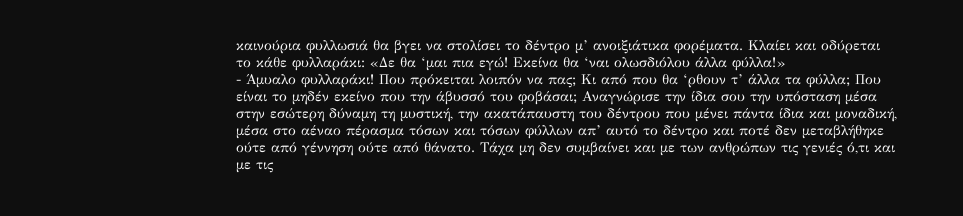καινούρια φυλλωσιά θα βγει να στολίσει το δέντρο μ’ ανοιξιάτικα φορέματα. Κλαίει και οδύρεται το κάθε φυλλαράκι: «Δε θα ‘μαι πια εγώ! Εκείνα θα ‘ναι ολωσδιόλου άλλα φύλλα!»
- Άμυαλο φυλλαράκι! Που πρόκειται λοιπόν να πας; Κι από που θα ‘ρθουν τ’ άλλα τα φύλλα; Που είναι το μηδέν εκείνο που την άβυσσό του φοβάσαι; Αναγνώρισε την ίδια σου την υπόσταση μέσα στην εσώτερη δύναμη τη μυστική, την ακατάπαυστη του δέντρου που μένει πάντα ίδια και μοναδική, μέσα στο αέναο πέρασμα τόσων και τόσων φύλλων απ’ αυτό το δέντρο και ποτέ δεν μεταβλήθηκε ούτε από γέννηση ούτε από θάνατο. Τάχα μη δεν συμβαίνει και με των ανθρώπων τις γενιές ό,τι και με τις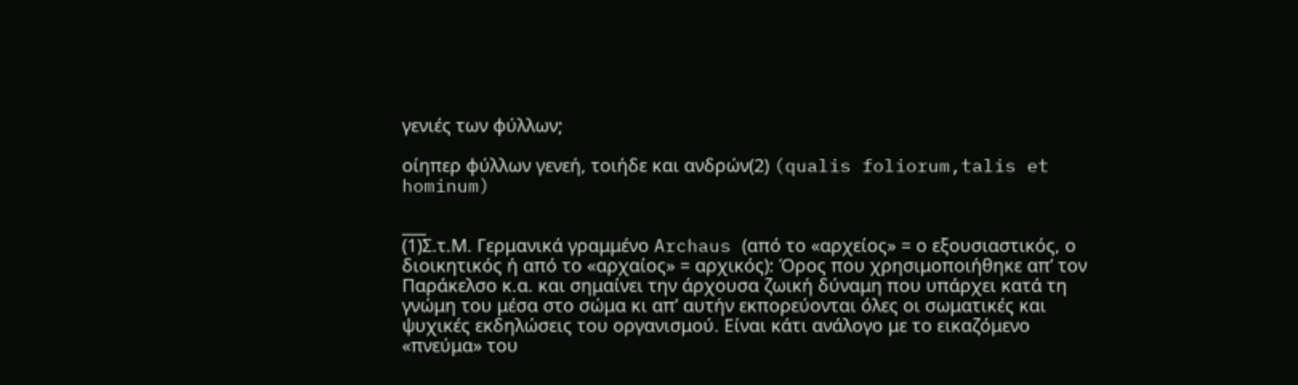γενιές των φύλλων;

οίηπερ φύλλων γενεή, τοιήδε και ανδρών(2) (qualis foliorum,talis et hominum)

___
(1)Σ.τ.Μ. Γερμανικά γραμμένο Archaus (από το «αρχείος» = ο εξουσιαστικός, ο διοικητικός ή από το «αρχαίος» = αρχικός): Όρος που χρησιμοποιήθηκε απ’ τον Παράκελσο κ.α. και σημαίνει την άρχουσα ζωική δύναμη που υπάρχει κατά τη γνώμη του μέσα στο σώμα κι απ’ αυτήν εκπορεύονται όλες οι σωματικές και ψυχικές εκδηλώσεις του οργανισμού. Είναι κάτι ανάλογο με το εικαζόμενο «πνεύμα» του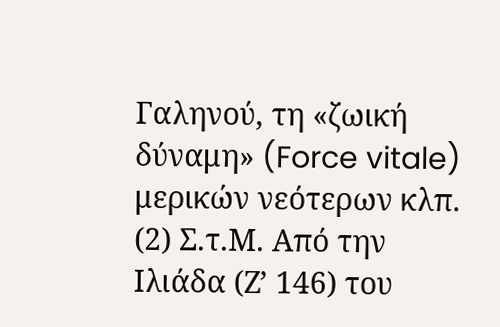Γαληνού, τη «ζωική δύναμη» (Force vitale) μερικών νεότερων κλπ.
(2) Σ.τ.Μ. Από την Ιλιάδα (Ζ’ 146) του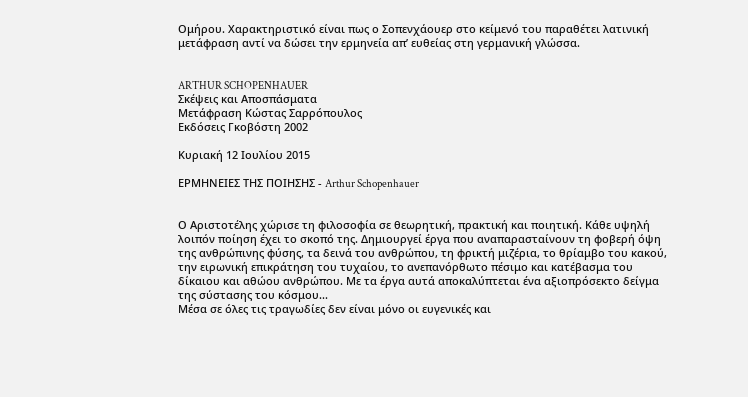Ομήρου. Χαρακτηριστικό είναι πως ο Σοπενχάουερ στο κείμενό του παραθέτει λατινική μετάφραση αντί να δώσει την ερμηνεία απ’ ευθείας στη γερμανική γλώσσα.


ARTHUR SCHOPENHAUER
Σκέψεις και Αποσπάσματα
Μετάφραση Κώστας Σαρρόπουλος
Εκδόσεις Γκοβόστη 2002

Κυριακή 12 Ιουλίου 2015

ΕΡΜΗΝΕΙΕΣ ΤΗΣ ΠΟΙΗΣΗΣ - Arthur Schopenhauer


Ο Αριστοτέλης χώρισε τη φιλοσοφία σε θεωρητική, πρακτική και ποιητική. Κάθε υψηλή λοιπόν ποίηση έχει το σκοπό της. Δημιουργεί έργα που αναπαρασταίνουν τη φοβερή όψη της ανθρώπινης φύσης, τα δεινά του ανθρώπου, τη φρικτή μιζέρια, το θρίαμβο του κακού, την ειρωνική επικράτηση του τυχαίου, το ανεπανόρθωτο πέσιμο και κατέβασμα του δίκαιου και αθώου ανθρώπου. Με τα έργα αυτά αποκαλύπτεται ένα αξιοπρόσεκτο δείγμα της σύστασης του κόσμου...
Μέσα σε όλες τις τραγωδίες δεν είναι μόνο οι ευγενικές και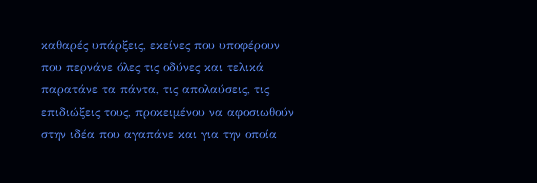καθαρές υπάρξεις, εκείνες που υποφέρουν που περνάνε όλες τις οδύνες και τελικά παρατάνε τα πάντα, τις απολαύσεις, τις επιδιώξεις τους, προκειμένου να αφοσιωθούν στην ιδέα που αγαπάνε και για την οποία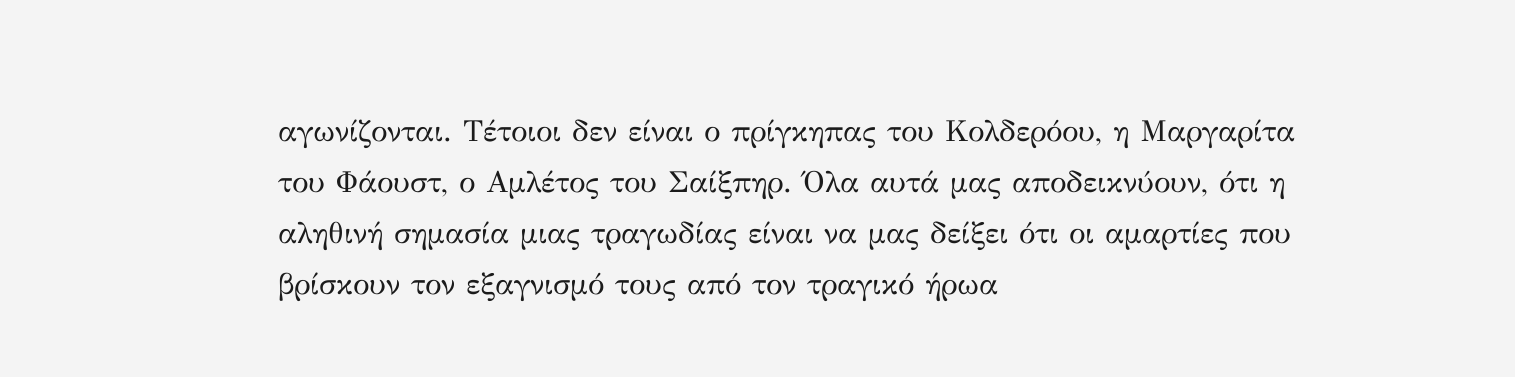αγωνίζονται. Τέτοιοι δεν είναι ο πρίγκηπας του Κολδερόου, η Μαργαρίτα του Φάουστ, ο Αμλέτος του Σαίξπηρ. Όλα αυτά μας αποδεικνύουν, ότι η αληθινή σημασία μιας τραγωδίας είναι να μας δείξει ότι οι αμαρτίες που βρίσκουν τον εξαγνισμό τους από τον τραγικό ήρωα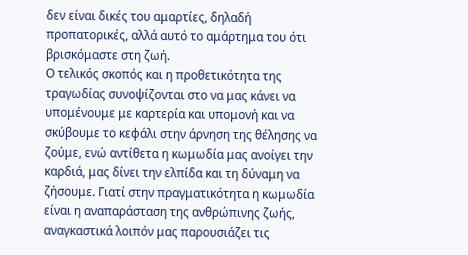δεν είναι δικές του αμαρτίες, δηλαδή προπατορικές, αλλά αυτό το αμάρτημα του ότι βρισκόμαστε στη ζωή.
Ο τελικός σκοπός και η προθετικότητα της τραγωδίας συνοψίζονται στο να μας κάνει να υπομένουμε με καρτερία και υπομονή και να σκύβουμε το κεφάλι στην άρνηση της θέλησης να ζούμε, ενώ αντίθετα η κωμωδία μας ανοίγει την καρδιά, μας δίνει την ελπίδα και τη δύναμη να ζήσουμε. Γιατί στην πραγματικότητα η κωμωδία είναι η αναπαράσταση της ανθρώπινης ζωής, αναγκαστικά λοιπόν μας παρουσιάζει τις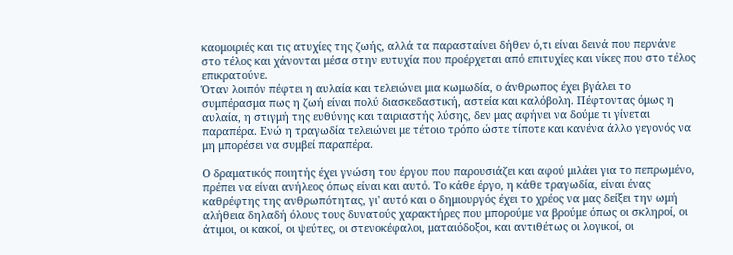καομοιριές και τις ατυχίες της ζωής, αλλά τα παρασταίνει δήθεν ό,τι είναι δεινά που περνάνε στο τέλος και χάνονται μέσα στην ευτυχία που προέρχεται από επιτυχίες και νίκες που στο τέλος επικρατούνε.
Όταν λοιπόν πέφτει η αυλαία και τελειώνει μια κωμωδία, ο άνθρωπος έχει βγάλει το συμπέρασμα πως η ζωή είναι πολύ διασκεδαστική, αστεία και καλόβολη. Πέφτοντας όμως η αυλαία, η στιγμή της ευθύνης και ταιριαστής λύσης, δεν μας αφήνει να δούμε τι γίνεται παραπέρα. Ενώ η τραγωδία τελειώνει με τέτοιο τρόπο ώστε τίποτε και κανένα άλλο γεγονός να μη μπορέσει να συμβεί παραπέρα.

Ο δραματικός ποιητής έχει γνώση του έργου που παρουσιάζει και αφού μιλάει για το πεπρωμένο, πρέπει να είναι ανήλεος όπως είναι και αυτό. Το κάθε έργο, η κάθε τραγωδία, είναι ένας καθρέφτης της ανθρωπότητας, γι' αυτό και ο δημιουργός έχει το χρέος να μας δείξει την ωμή αλήθεια δηλαδή όλους τους δυνατούς χαρακτήρες που μπορούμε να βρούμε όπως οι σκληροί, οι άτιμοι, οι κακοί, οι ψεύτες, οι στενοκέφαλοι, ματαιόδοξοι, και αντιθέτως οι λογικοί, οι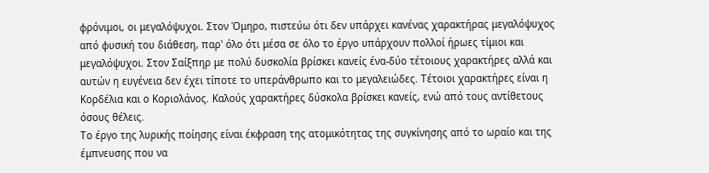φρόνιμοι, οι μεγαλόψυχοι. Στον Όμηρο, πιστεύω ότι δεν υπάρχει κανένας χαρακτήρας μεγαλόψυχος από φυσική του διάθεση, παρ' όλο ότι μέσα σε όλο το έργο υπάρχουν πολλοί ήρωες τίμιοι και μεγαλόψυχοι. Στον Σαίξπηρ με πολύ δυσκολία βρίσκει κανείς ένα-δύο τέτοιους χαρακτήρες αλλά και αυτών η ευγένεια δεν έχει τίποτε το υπεράνθρωπο και το μεγαλειώδες. Τέτοιοι χαρακτήρες είναι η Κορδέλια και ο Κοριολάνος. Καλούς χαρακτήρες δύσκολα βρίσκει κανείς, ενώ από τους αντίθετους όσους θέλεις.
Το έργο της λυρικής ποίησης είναι έκφραση της ατομικότητας της συγκίνησης από το ωραίο και της έμπνευσης που να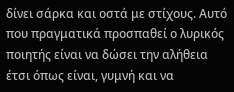δίνει σάρκα και οστά με στίχους. Αυτό που πραγματικά προσπαθεί ο λυρικός ποιητής είναι να δώσει την αλήθεια έτσι όπως είναι, γυμνή και να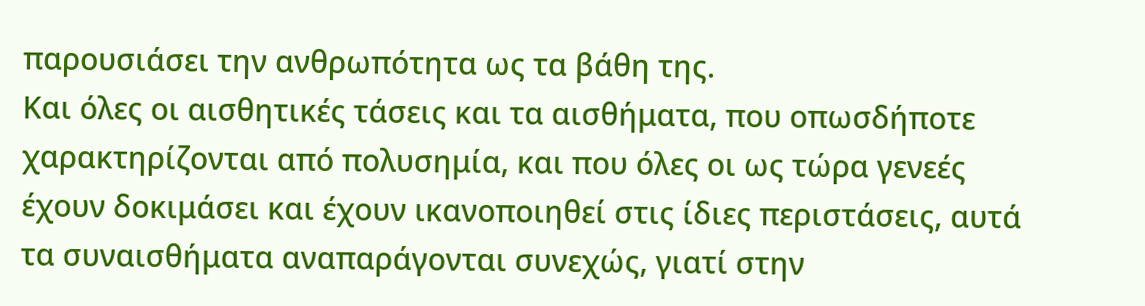παρουσιάσει την ανθρωπότητα ως τα βάθη της.
Και όλες οι αισθητικές τάσεις και τα αισθήματα, που οπωσδήποτε χαρακτηρίζονται από πολυσημία, και που όλες οι ως τώρα γενεές έχουν δοκιμάσει και έχουν ικανοποιηθεί στις ίδιες περιστάσεις, αυτά τα συναισθήματα αναπαράγονται συνεχώς, γιατί στην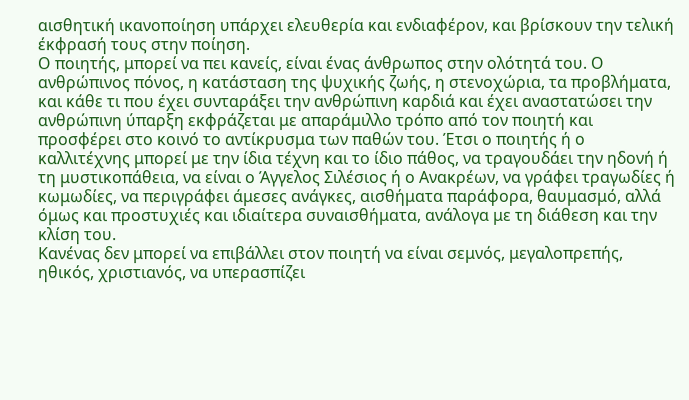αισθητική ικανοποίηση υπάρχει ελευθερία και ενδιαφέρον, και βρίσκουν την τελική έκφρασή τους στην ποίηση.
Ο ποιητής, μπορεί να πει κανείς, είναι ένας άνθρωπος στην ολότητά του. Ο ανθρώπινος πόνος, η κατάσταση της ψυχικής ζωής, η στενοχώρια, τα προβλήματα, και κάθε τι που έχει συνταράξει την ανθρώπινη καρδιά και έχει αναστατώσει την ανθρώπινη ύπαρξη εκφράζεται με απαράμιλλο τρόπο από τον ποιητή και προσφέρει στο κοινό το αντίκρυσμα των παθών του. Έτσι ο ποιητής ή ο καλλιτέχνης μπορεί με την ίδια τέχνη και το ίδιο πάθος, να τραγουδάει την ηδονή ή τη μυστικοπάθεια, να είναι ο Άγγελος Σιλέσιος ή ο Ανακρέων, να γράφει τραγωδίες ή κωμωδίες, να περιγράφει άμεσες ανάγκες, αισθήματα παράφορα, θαυμασμό, αλλά όμως και προστυχιές και ιδιαίτερα συναισθήματα, ανάλογα με τη διάθεση και την κλίση του.
Κανένας δεν μπορεί να επιβάλλει στον ποιητή να είναι σεμνός, μεγαλοπρεπής, ηθικός, χριστιανός, να υπερασπίζει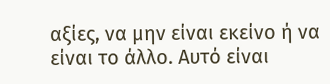αξίες, να μην είναι εκείνο ή να είναι το άλλο. Αυτό είναι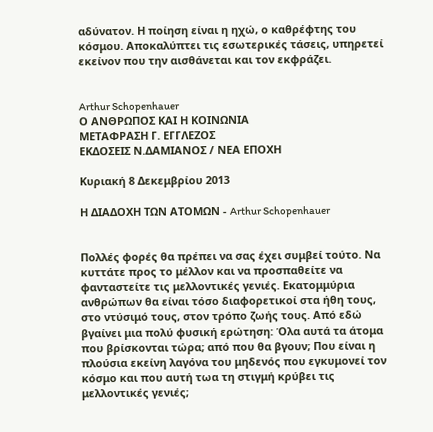αδύνατον. Η ποίηση είναι η ηχώ, ο καθρέφτης του κόσμου. Αποκαλύπτει τις εσωτερικές τάσεις, υπηρετεί εκείνον που την αισθάνεται και τον εκφράζει.


Arthur Schopenhauer
Ο ΑΝΘΡΩΠΟΣ ΚΑΙ Η ΚΟΙΝΩΝΙΑ
ΜΕΤΑΦΡΑΣΗ Γ. ΕΓΓΛΕΖΟΣ
ΕΚΔΟΣΕΙΣ Ν.ΔΑΜΙΑΝΟΣ / ΝΕΑ ΕΠΟΧΗ

Κυριακή 8 Δεκεμβρίου 2013

Η ΔΙΑΔΟΧΗ ΤΩΝ ΑΤΟΜΩΝ - Arthur Schopenhauer


Πολλές φορές θα πρέπει να σας έχει συμβεί τούτο. Να κυττάτε προς το μέλλον και να προσπαθείτε να φανταστείτε τις μελλοντικές γενιές. Εκατομμύρια ανθρώπων θα είναι τόσο διαφορετικοί στα ήθη τους, στο ντύσιμό τους, στον τρόπο ζωής τους. Από εδώ βγαίνει μια πολύ φυσική ερώτηση: Όλα αυτά τα άτομα που βρίσκονται τώρα; από που θα βγουν; Που είναι η πλούσια εκείνη λαγόνα του μηδενός που εγκυμονεί τον κόσμο και που αυτή τωα τη στιγμή κρύβει τις μελλοντικές γενιές;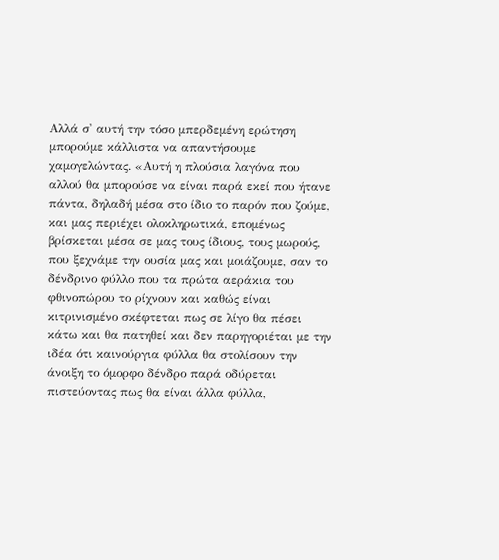Αλλά σ' αυτή την τόσο μπερδεμένη ερώτηση μπορούμε κάλλιστα να απαντήσουμε χαμογελώντας. «Αυτή η πλούσια λαγόνα που αλλού θα μπορούσε να είναι παρά εκεί που ήτανε πάντα, δηλαδή μέσα στο ίδιο το παρόν που ζούμε, και μας περιέχει ολοκληρωτικά, επομένως βρίσκεται μέσα σε μας τους ίδιους, τους μωρούς, που ξεχνάμε την ουσία μας και μοιάζουμε, σαν το δένδρινο φύλλο που τα πρώτα αεράκια του φθινοπώρου το ρίχνουν και καθώς είναι κιτρινισμένο σκέφτεται πως σε λίγο θα πέσει κάτω και θα πατηθεί και δεν παρηγοριέται με την ιδέα ότι καινούργια φύλλα θα στολίσουν την άνοιξη το όμορφο δένδρο παρά οδύρεται πιστεύοντας πως θα είναι άλλα φύλλα,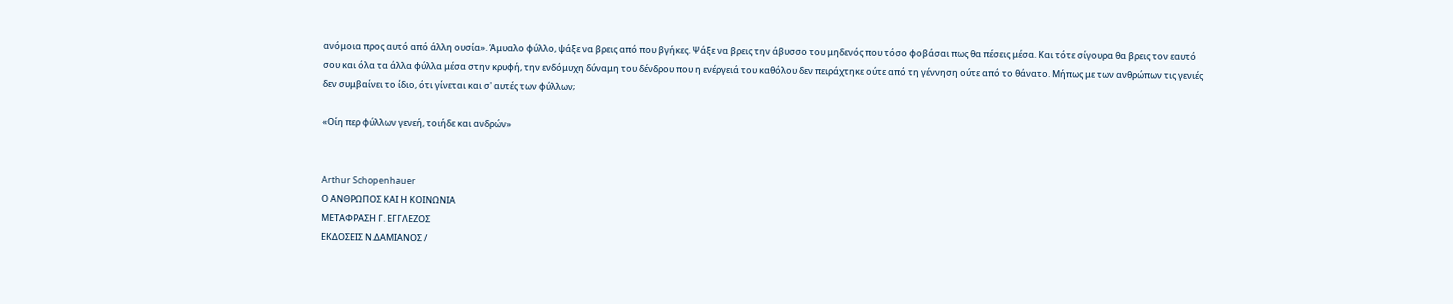ανόμοια προς αυτό από άλλη ουσία». Άμυαλο φύλλο, ψάξε να βρεις από που βγήκες. Ψάξε να βρεις την άβυσσο του μηδενός που τόσο φοβάσαι πως θα πέσεις μέσα. Και τότε σίγουρα θα βρεις τον εαυτό σου και όλα τα άλλα φύλλα μέσα στην κρυφή, την ενδόμυχη δύναμη του δένδρου που η ενέργειά του καθόλου δεν πειράχτηκε ούτε από τη γέννηση ούτε από το θάνατο. Μήπως με των ανθρώπων τις γενιές δεν συμβαίνει το ίδιο, ότι γίνεται και σ' αυτές των φύλλων;

«Οίη περ φύλλων γενεή, τοιήδε και ανδρών»


Arthur Schopenhauer
Ο ΑΝΘΡΩΠΟΣ ΚΑΙ Η ΚΟΙΝΩΝΙΑ
ΜΕΤΑΦΡΑΣΗ Γ. ΕΓΓΛΕΖΟΣ
ΕΚΔΟΣΕΙΣ Ν.ΔΑΜΙΑΝΟΣ /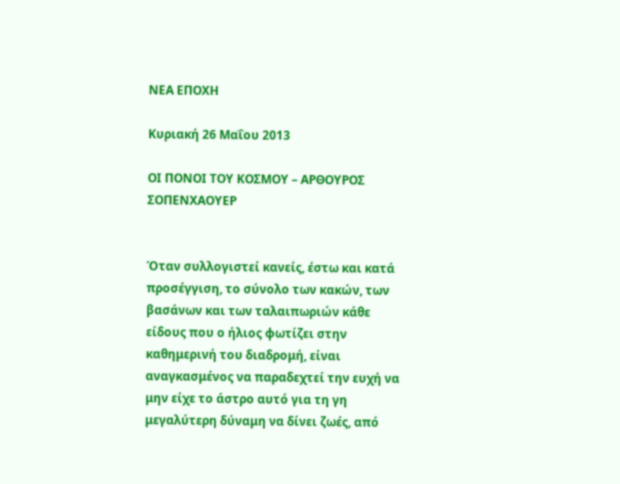ΝΕΑ ΕΠΟΧΗ

Κυριακή 26 Μαΐου 2013

ΟΙ ΠΟΝΟΙ ΤΟΥ ΚΟΣΜΟΥ – ΑΡΘΟΥΡΟΣ ΣΟΠΕΝΧΑΟΥΕΡ


Όταν συλλογιστεί κανείς, έστω και κατά προσέγγιση, το σύνολο των κακών, των βασάνων και των ταλαιπωριών κάθε είδους που ο ήλιος φωτίζει στην καθημερινή του διαδρομή, είναι αναγκασμένος να παραδεχτεί την ευχή να μην είχε το άστρο αυτό για τη γη μεγαλύτερη δύναμη να δίνει ζωές, από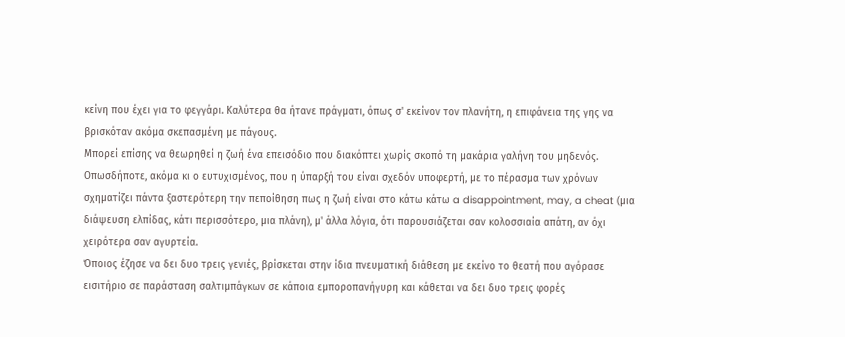κείνη που έχει για το φεγγάρι. Καλύτερα θα ήτανε πράγματι, όπως σ' εκείνον τον πλανήτη, η επιφάνεια της γης να βρισκόταν ακόμα σκεπασμένη με πάγους.
Μπορεί επίσης να θεωρηθεί η ζωή ένα επεισόδιο που διακόπτει χωρίς σκοπό τη μακάρια γαλήνη του μηδενός. Οπωσδήποτε, ακόμα κι ο ευτυχισμένος, που η ύπαρξή του είναι σχεδόν υποφερτή, με το πέρασμα των χρόνων σχηματίζει πάντα ξαστερότερη την πεποίθηση πως η ζωή είναι στο κάτω κάτω a disappointment, may, a cheat (μια διάψευση ελπίδας, κάτι περισσότερο, μια πλάνη), μ' άλλα λόγια, ότι παρουσιάζεται σαν κολοσσιαία απάτη, αν όχι χειρότερα σαν αγυρτεία.
Όποιος έζησε να δει δυο τρεις γενιές, βρίσκεται στην ίδια πνευματική διάθεση με εκείνο το θεατή που αγόρασε εισιτήριο σε παράσταση σαλτιμπάγκων σε κάποια εμποροπανήγυρη και κάθεται να δει δυο τρεις φορές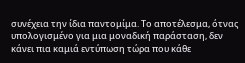συνέχεια την ίδια παντομίμα. Το αποτέλεσμα, ότνας υπολογισμένο για μια μοναδική παράσταση, δεν κάνει πια καμιά εντύπωση τώρα που κάθε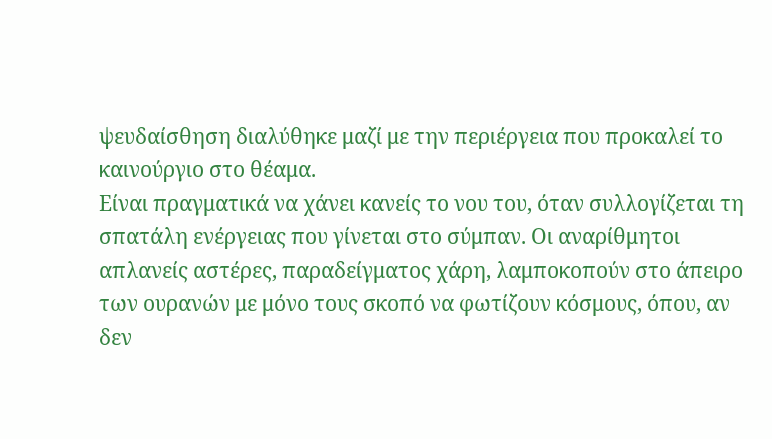ψευδαίσθηση διαλύθηκε μαζί με την περιέργεια που προκαλεί το καινούργιο στο θέαμα.
Είναι πραγματικά να χάνει κανείς το νου του, όταν συλλογίζεται τη σπατάλη ενέργειας που γίνεται στο σύμπαν. Οι αναρίθμητοι απλανείς αστέρες, παραδείγματος χάρη, λαμποκοπούν στο άπειρο των ουρανών με μόνο τους σκοπό να φωτίζουν κόσμους, όπου, αν δεν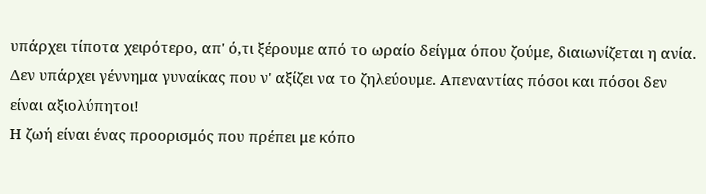υπάρχει τίποτα χειρότερο, απ' ό,τι ξέρουμε από το ωραίο δείγμα όπου ζούμε, διαιωνίζεται η ανία.
Δεν υπάρχει γέννημα γυναίκας που ν' αξίζει να το ζηλεύουμε. Απεναντίας πόσοι και πόσοι δεν είναι αξιολύπητοι!
Η ζωή είναι ένας προορισμός που πρέπει με κόπο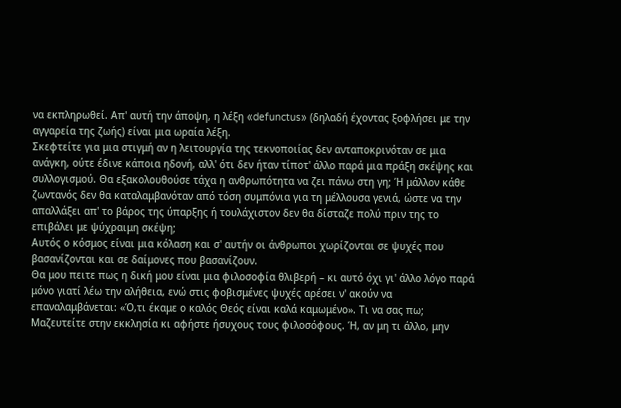να εκπληρωθεί. Απ' αυτή την άποψη, η λέξη «defunctus» (δηλαδή έχοντας ξοφλήσει με την αγγαρεία της ζωής) είναι μια ωραία λέξη.
Σκεφτείτε για μια στιγμή αν η λειτουργία της τεκνοποιίας δεν ανταποκρινόταν σε μια ανάγκη, ούτε έδινε κάποια ηδονή, αλλ' ότι δεν ήταν τίποτ' άλλο παρά μια πράξη σκέψης και συλλογισμού. Θα εξακολουθούσε τάχα η ανθρωπότητα να ζει πάνω στη γη; Ή μάλλον κάθε ζωντανός δεν θα καταλαμβανόταν από τόση συμπόνια για τη μέλλουσα γενιά, ώστε να την απαλλάξει απ' το βάρος της ύπαρξης ή τουλάχιστον δεν θα δίσταζε πολύ πριν της το επιβάλει με ψύχραιμη σκέψη;
Αυτός ο κόσμος είναι μια κόλαση και σ' αυτήν οι άνθρωποι χωρίζονται σε ψυχές που βασανίζονται και σε δαίμονες που βασανίζουν.
Θα μου πειτε πως η δική μου είναι μια φιλοσοφία θλιβερή – κι αυτό όχι γι' άλλο λόγο παρά μόνο γιατί λέω την αλήθεια, ενώ στις φοβισμένες ψυχές αρέσει ν' ακούν να επαναλαμβάνεται: «Ό,τι έκαμε ο καλός Θεός είναι καλά καμωμένο». Τι να σας πω; Μαζευτείτε στην εκκλησία κι αφήστε ήσυχους τους φιλοσόφους. Ή, αν μη τι άλλο, μην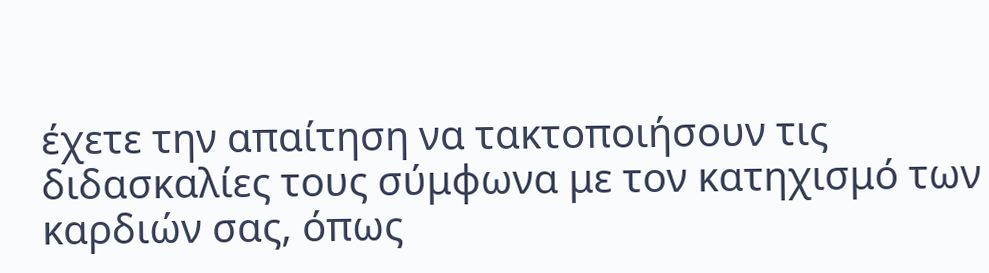έχετε την απαίτηση να τακτοποιήσουν τις διδασκαλίες τους σύμφωνα με τον κατηχισμό των καρδιών σας, όπως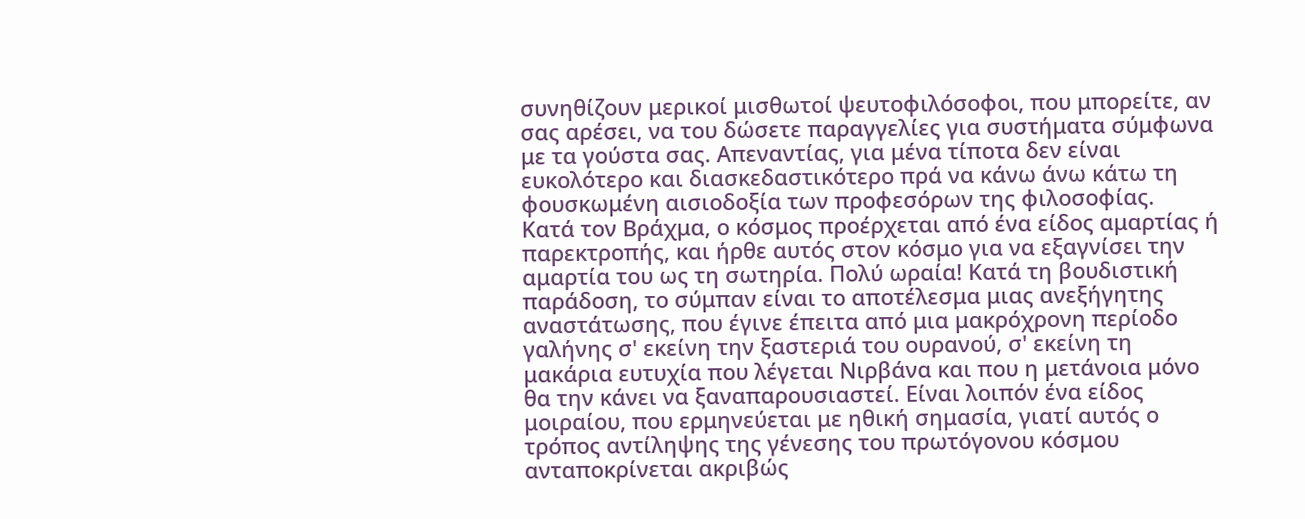συνηθίζουν μερικοί μισθωτοί ψευτοφιλόσοφοι, που μπορείτε, αν σας αρέσει, να του δώσετε παραγγελίες για συστήματα σύμφωνα με τα γούστα σας. Απεναντίας, για μένα τίποτα δεν είναι ευκολότερο και διασκεδαστικότερο πρά να κάνω άνω κάτω τη φουσκωμένη αισιοδοξία των προφεσόρων της φιλοσοφίας.
Κατά τον Βράχμα, ο κόσμος προέρχεται από ένα είδος αμαρτίας ή παρεκτροπής, και ήρθε αυτός στον κόσμο για να εξαγνίσει την αμαρτία του ως τη σωτηρία. Πολύ ωραία! Κατά τη βουδιστική παράδοση, το σύμπαν είναι το αποτέλεσμα μιας ανεξήγητης αναστάτωσης, που έγινε έπειτα από μια μακρόχρονη περίοδο γαλήνης σ' εκείνη την ξαστεριά του ουρανού, σ' εκείνη τη μακάρια ευτυχία που λέγεται Νιρβάνα και που η μετάνοια μόνο θα την κάνει να ξαναπαρουσιαστεί. Είναι λοιπόν ένα είδος μοιραίου, που ερμηνεύεται με ηθική σημασία, γιατί αυτός ο τρόπος αντίληψης της γένεσης του πρωτόγονου κόσμου ανταποκρίνεται ακριβώς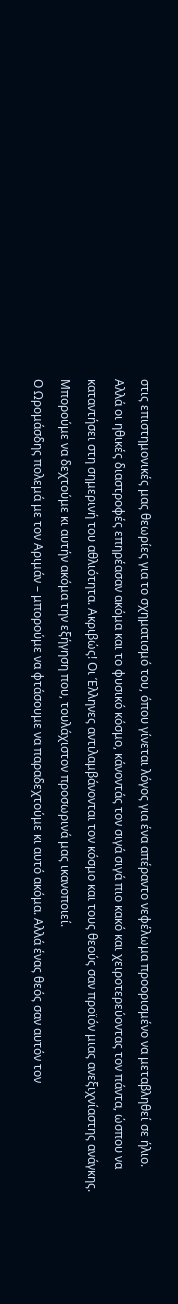στις επιστημονικές μας θεωρίες για το σχηματισμό του, όπου γίνεται λόγος για ένα απέραντο νεφέλωμα προορισμένο να μεταβληθεί σε ήλιο.
Αλλά οι ηθικές διαστροφές επηρέασαν ακόμα και το φυσικό κόσμο, κάνοντάς τον σιγά σιγά πιο κακό και χειροτερεύοντας τον πάντα, ώσπου να καταντήσει στη σημερινή του αθλιότητα. Ακριβώς! Οι Έλληνες αντιλαμβάνονται τον κόσμο και τους θεούς σαν προϊόν μιας ανεξιχνίαστης ανάγκης. Μπορούμε να δεχτούμε κι αυτήν ακόμα την εξήγηση που, τουλάχιστον προσωρινά μας ικανοποιεί.
Ο Ωρομάσδης πολεμά με τον Αριμάν – μπορούμε να φτάσουμε να παραδεχτούμε κι αυτό ακόμα. Αλλά ένας θεός σαν αυτόν τον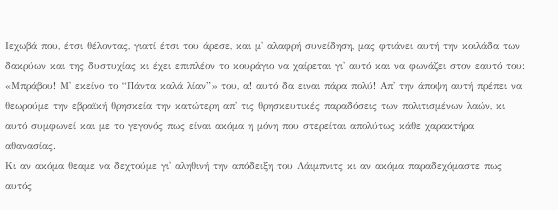Ιεχωβά που, έτσι θέλοντας, γιατί έτσι του άρεσε, και μ' αλαφρή συνείδηση, μας φτιάνει αυτή την κοιλάδα των δακρύων και της δυστυχίας κι έχει επιπλέον το κουράγιο να χαίρεται γι' αυτό και να φωνάζει στον εαυτό του: «Μπράβου! Μ' εκείνο το “Πάντα καλά λίαν”» του, α! αυτό δα ειναι πάρα πολύ! Απ' την άποψη αυτή πρέπει να θεωρούμε την εβραϊκή θρησκεία την κατώτερη απ' τις θρησκευτικές παραδόσεις των πολιτισμένων λαών, κι αυτό συμφωνεί και με το γεγονός πως είναι ακόμα η μόνη που στερείται απολύτως κάθε χαρακτήρα αθανασίας.
Κι αν ακόμα θεαμε να δεχτούμε γι' αληθινή την απόδειξη του Λάιμπνιτς κι αν ακόμα παραδεχόμαστε πως αυτός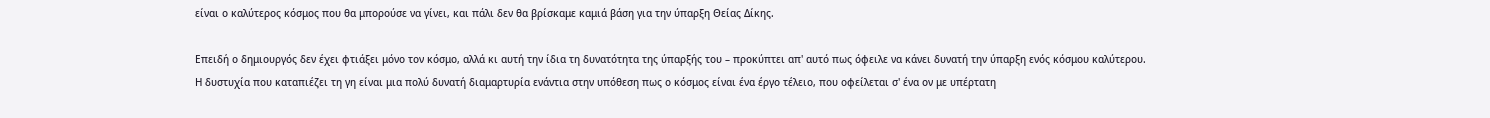είναι ο καλύτερος κόσμος που θα μπορούσε να γίνει, και πάλι δεν θα βρίσκαμε καμιά βάση για την ύπαρξη Θείας Δίκης.

Επειδή ο δημιουργός δεν έχει φτιάξει μόνο τον κόσμο, αλλά κι αυτή την ίδια τη δυνατότητα της ύπαρξής του – προκύπτει απ' αυτό πως όφειλε να κάνει δυνατή την ύπαρξη ενός κόσμου καλύτερου.
Η δυστυχία που καταπιέζει τη γη είναι μια πολύ δυνατή διαμαρτυρία ενάντια στην υπόθεση πως ο κόσμος είναι ένα έργο τέλειο, που οφείλεται σ' ένα ον με υπέρτατη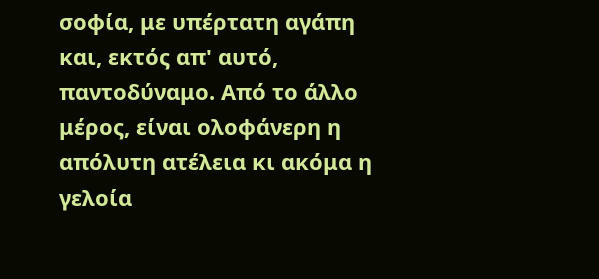σοφία, με υπέρτατη αγάπη και, εκτός απ' αυτό, παντοδύναμο. Από το άλλο μέρος, είναι ολοφάνερη η απόλυτη ατέλεια κι ακόμα η γελοία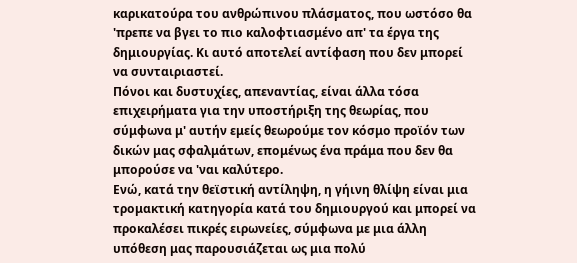καρικατούρα του ανθρώπινου πλάσματος, που ωστόσο θα 'πρεπε να βγει το πιο καλοφτιασμένο απ' τα έργα της δημιουργίας. Κι αυτό αποτελεί αντίφαση που δεν μπορεί να συνταιριαστεί.
Πόνοι και δυστυχίες, απεναντίας, είναι άλλα τόσα επιχειρήματα για την υποστήριξη της θεωρίας, που σύμφωνα μ' αυτήν εμείς θεωρούμε τον κόσμο προϊόν των δικών μας σφαλμάτων, επομένως ένα πράμα που δεν θα μπορούσε να 'ναι καλύτερο.
Ενώ, κατά την θεϊστική αντίληψη, η γήινη θλίψη είναι μια τρομακτική κατηγορία κατά του δημιουργού και μπορεί να προκαλέσει πικρές ειρωνείες, σύμφωνα με μια άλλη υπόθεση μας παρουσιάζεται ως μια πολύ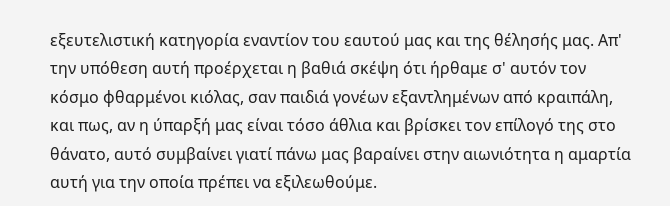εξευτελιστική κατηγορία εναντίον του εαυτού μας και της θέλησής μας. Απ' την υπόθεση αυτή προέρχεται η βαθιά σκέψη ότι ήρθαμε σ' αυτόν τον κόσμο φθαρμένοι κιόλας, σαν παιδιά γονέων εξαντλημένων από κραιπάλη, και πως, αν η ύπαρξή μας είναι τόσο άθλια και βρίσκει τον επίλογό της στο θάνατο, αυτό συμβαίνει γιατί πάνω μας βαραίνει στην αιωνιότητα η αμαρτία αυτή για την οποία πρέπει να εξιλεωθούμε.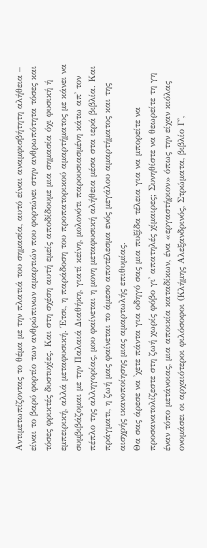Αντιμετωπίζοντας το θέμα με την πλατιά του σημασία, αυτό είναι αναμφισβήτητη αλήθεια – είναι το βαρύ φορτίο των ανθρώπινων αμαρτιών που φορτώνει στην ανθρωπότητα τόσες και τόσες φρικτές δυστυχίες. Και στη σχέση αυτή εμείς αποδίδουμε μια σημασία όχι φυσική ή εμπειρική, αλλά μεταφυσική. Έτσι, η παράδοση του προπατορικού αμαρτήματος με κάνει να συμβιβάζομαι με την Παλαιά Διαθήκη, γιατί κείνη, μολονότι παρουσιασμένη κάτω απ' τον πέπλο της αλληγορίας, μου φαίνεται η μονη μεταφυσική αλήθεια μέσα στα ιερά βιβλία. Και πράγματι, η ζωή μας φαίνεται το άμεσο αποτέλεσμα ενός μεγάλου αμαρτήματος και της αισχρής ικανοποίησης μιας αμαρτωλής επιθυμίας.
Θα σας άρεσε να 'χετε πάντα για οδηγό σας μια πυξίδα τέλεια για να μπορείτε να προσανατολίζεστε στη ζωή χωρίς φόβο γι' απατηλές χίμαιρες; Συνηθίστε να θεωρείτε τη γη έναν τόπο μετάνοιας, μια αποικία καταδίκων, ένα «εργαστήριον» όπως την είχαν κιόλας ονομάσει οι αρχαιότεροι φιλόσοφοι (Κλήμης Αλεξανδρινός, Στρώματα, βιβλίο Γ',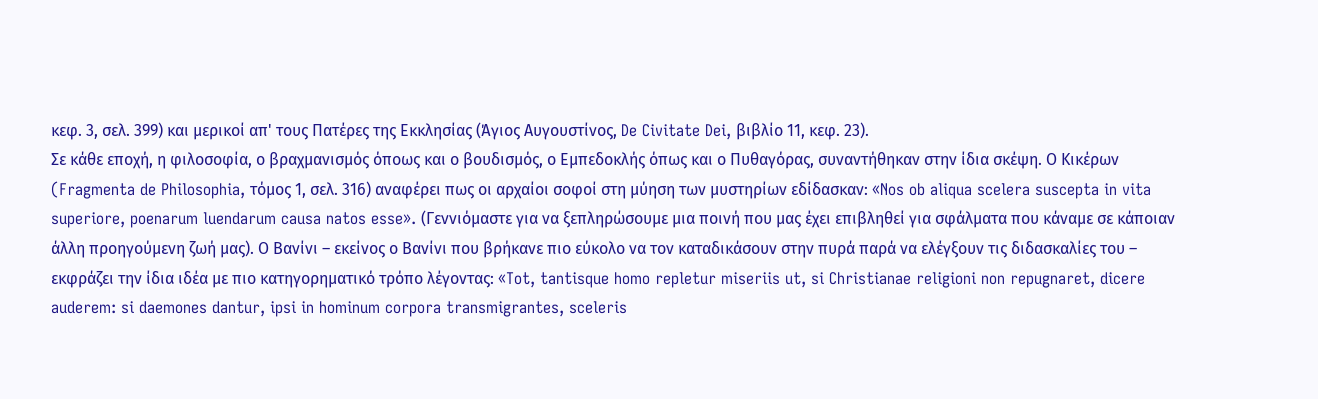κεφ. 3, σελ. 399) και μερικοί απ' τους Πατέρες της Εκκλησίας (Άγιος Αυγουστίνος, De Civitate Dei, βιβλίο 11, κεφ. 23).
Σε κάθε εποχή, η φιλοσοφία, ο βραχμανισμός όποως και ο βουδισμός, ο Εμπεδοκλής όπως και ο Πυθαγόρας, συναντήθηκαν στην ίδια σκέψη. Ο Κικέρων (Fragmenta de Philosophia, τόμος 1, σελ. 316) αναφέρει πως οι αρχαίοι σοφοί στη μύηση των μυστηρίων εδίδασκαν: «Nos ob aliqua scelera suscepta in vita superiore, poenarum luendarum causa natos esse». (Γεννιόμαστε για να ξεπληρώσουμε μια ποινή που μας έχει επιβληθεί για σφάλματα που κάναμε σε κάποιαν άλλη προηγούμενη ζωή μας). Ο Βανίνι – εκείνος ο Βανίνι που βρήκανε πιο εύκολο να τον καταδικάσουν στην πυρά παρά να ελέγξουν τις διδασκαλίες του – εκφράζει την ίδια ιδέα με πιο κατηγορηματικό τρόπο λέγοντας: «Tot, tantisque homo repletur miseriis ut, si Christianae religioni non repugnaret, dicere auderem: si daemones dantur, ipsi in hominum corpora transmigrantes, sceleris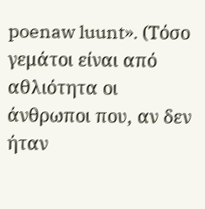poenaw luunt». (Τόσο γεμάτοι είναι από αθλιότητα οι άνθρωποι που, αν δεν ήταν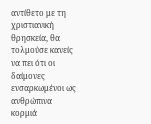αντίθετο με τη χριστιανική θρησκεία, θα τολμούσε κανείς να πει ότι οι δαίμονες ενσαρκωμένοι ως ανθρώπινα κορμιά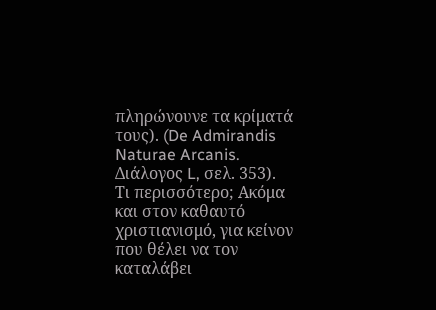πληρώνουνε τα κρίματά τους). (De Admirandis Naturae Arcanis. Διάλογος L, σελ. 353).
Τι περισσότερο; Ακόμα και στον καθαυτό χριστιανισμό, για κείνον που θέλει να τον καταλάβει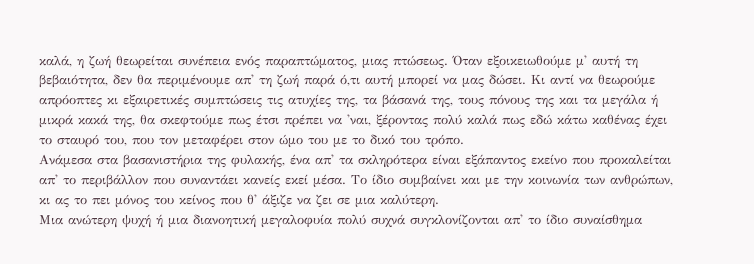καλά, η ζωή θεωρείται συνέπεια ενός παραπτώματος, μιας πτώσεως. Όταν εξοικειωθούμε μ' αυτή τη βεβαιότητα, δεν θα περιμένουμε απ' τη ζωή παρά ό,τι αυτή μπορεί να μας δώσει. Κι αντί να θεωρούμε απρόοπτες κι εξαιρετικές συμπτώσεις τις ατυχίες της, τα βάσανά της, τους πόνους της και τα μεγάλα ή μικρά κακά της, θα σκεφτούμε πως έτσι πρέπει να 'ναι, ξέροντας πολύ καλά πως εδώ κάτω καθένας έχει το σταυρό του, που τον μεταφέρει στον ώμο του με το δικό του τρόπο.
Ανάμεσα στα βασανιστήρια της φυλακής, ένα απ' τα σκληρότερα είναι εξάπαντος εκείνο που προκαλείται απ' το περιβάλλον που συναντάει κανείς εκεί μέσα. Το ίδιο συμβαίνει και με την κοινωνία των ανθρώπων, κι ας το πει μόνος του κείνος που θ' άξιζε να ζει σε μια καλύτερη.
Μια ανώτερη ψυχή ή μια διανοητική μεγαλοφυία πολύ συχνά συγκλονίζονται απ' το ίδιο συναίσθημα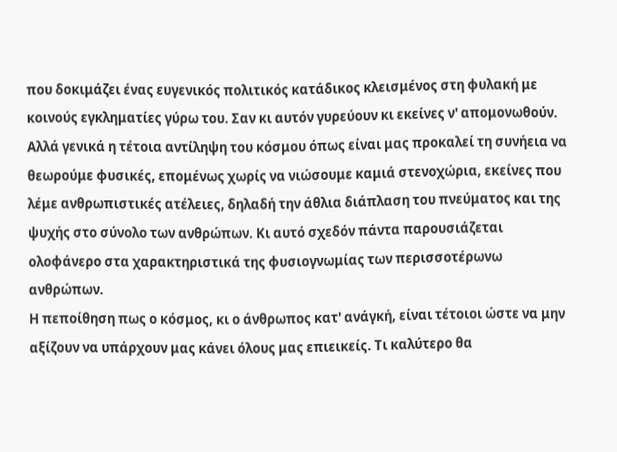που δοκιμάζει ένας ευγενικός πολιτικός κατάδικος κλεισμένος στη φυλακή με κοινούς εγκληματίες γύρω του. Σαν κι αυτόν γυρεύουν κι εκείνες ν' απομονωθούν. Αλλά γενικά η τέτοια αντίληψη του κόσμου όπως είναι μας προκαλεί τη συνήεια να θεωρούμε φυσικές, επομένως χωρίς να νιώσουμε καμιά στενοχώρια, εκείνες που λέμε ανθρωπιστικές ατέλειες, δηλαδή την άθλια διάπλαση του πνεύματος και της ψυχής στο σύνολο των ανθρώπων. Κι αυτό σχεδόν πάντα παρουσιάζεται ολοφάνερο στα χαρακτηριστικά της φυσιογνωμίας των περισσοτέρωνω ανθρώπων.
Η πεποίθηση πως ο κόσμος, κι ο άνθρωπος κατ' ανάγκή, είναι τέτοιοι ώστε να μην αξίζουν να υπάρχουν μας κάνει όλους μας επιεικείς. Τι καλύτερο θα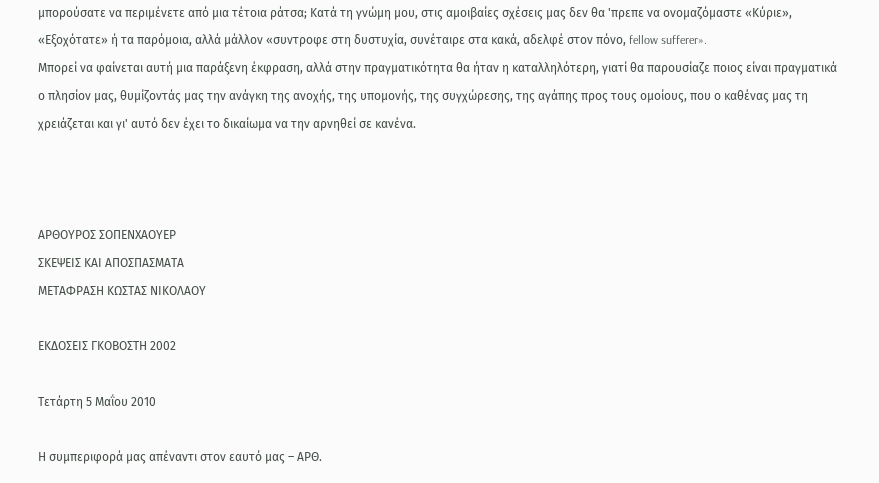μπορούσατε να περιμένετε από μια τέτοια ράτσα; Κατά τη γνώμη μου, στις αμοιβαίες σχέσεις μας δεν θα 'πρεπε να ονομαζόμαστε «Κύριε», «Εξοχότατε» ή τα παρόμοια, αλλά μάλλον «συντροφε στη δυστυχία, συνέταιρε στα κακά, αδελφέ στον πόνο, fellow sufferer».
Μπορεί να φαίνεται αυτή μια παράξενη έκφραση, αλλά στην πραγματικότητα θα ήταν η καταλληλότερη, γιατί θα παρουσίαζε ποιος είναι πραγματικά ο πλησίον μας, θυμίζοντάς μας την ανάγκη της ανοχής, της υπομονής, της συγχώρεσης, της αγάπης προς τους ομοίους, που ο καθένας μας τη χρειάζεται και γι' αυτό δεν έχει το δικαίωμα να την αρνηθεί σε κανένα.



ΑΡΘΟΥΡΟΣ ΣΟΠΕΝΧΑΟΥΕΡ
ΣΚΕΨΕΙΣ ΚΑΙ ΑΠΟΣΠΑΣΜΑΤΑ
ΜΕΤΑΦΡΑΣΗ ΚΩΣΤΑΣ ΝΙΚΟΛΑΟΥ

ΕΚΔΟΣΕΙΣ ΓΚΟΒΟΣΤΗ 2002

Τετάρτη 5 Μαΐου 2010

Η συμπεριφορά μας απέναντι στον εαυτό μας – ΑΡΘ.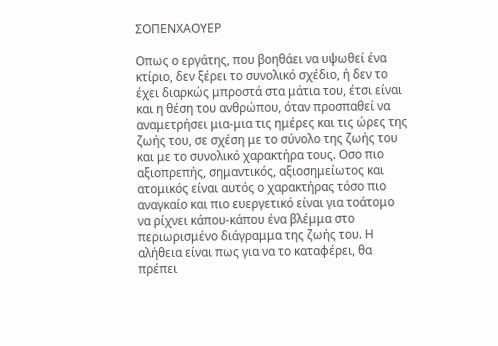ΣΟΠΕΝΧΑΟΥΕΡ

Οπως ο εργάτης, που βοηθάει να υψωθεί ένα κτίριο, δεν ξέρει το συνολικό σχέδιο, ή δεν το έχει διαρκώς μπροστά στα μάτια του, έτσι είναι και η θέση του ανθρώπου, όταν προσπαθεί να αναμετρήσει μια-μια τις ημέρες και τις ώρες της ζωής του, σε σχέση με το σύνολο της ζωής του και με το συνολικό χαρακτήρα τους. Οσο πιο αξιοπρεπής, σημαντικός, αξιοσημείωτος και ατομικός είναι αυτός ο χαρακτήρας τόσο πιο αναγκαίο και πιο ευεργετικό είναι για τοάτομο να ρίχνει κάπου-κάπου ένα βλέμμα στο περιωρισμένο διάγραμμα της ζωής του. Η αλήθεια είναι πως για να το καταφέρει, θα πρέπει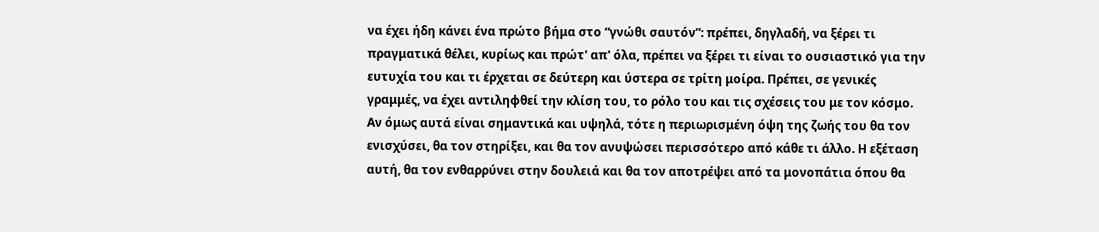να έχει ήδη κάνει ένα πρώτο βήμα στο “γνώθι σαυτόν”: πρέπει, δηγλαδή, να ξέρει τι πραγματικά θέλει, κυρίως και πρώτ' απ' όλα, πρέπει να ξέρει τι είναι το ουσιαστικό για την ευτυχία του και τι έρχεται σε δεύτερη και ύστερα σε τρίτη μοίρα. Πρέπει, σε γενικές γραμμές, να έχει αντιληφθεί την κλίση του, το ρόλο του και τις σχέσεις του με τον κόσμο. Αν όμως αυτά είναι σημαντικά και υψηλά, τότε η περιωρισμένη όψη της ζωής του θα τον ενισχύσει, θα τον στηρίξει, και θα τον ανυψώσει περισσότερο από κάθε τι άλλο. Η εξέταση αυτή, θα τον ενθαρρύνει στην δουλειά και θα τον αποτρέψει από τα μονοπάτια όπου θα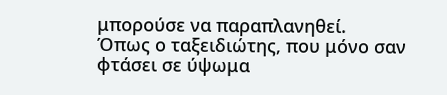μπορούσε να παραπλανηθεί.
Όπως ο ταξειδιώτης, που μόνο σαν φτάσει σε ύψωμα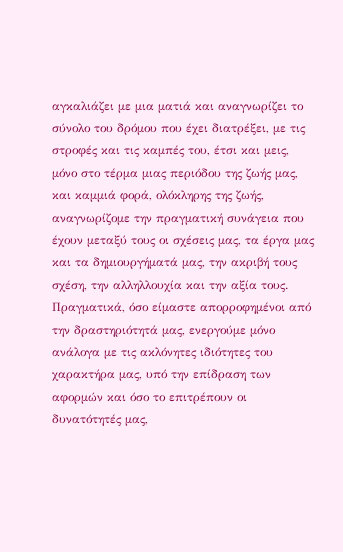αγκαλιάζει με μια ματιά και αναγνωρίζει το σύνολο του δρόμου που έχει διατρέξει, με τις στροφές και τις καμπές του, έτσι και μεις, μόνο στο τέρμα μιας περιόδου της ζωής μας, και καμμιά φορά, ολόκληρης της ζωής, αναγνωρίζομε την πραγματική συνάγεια που έχουν μεταξύ τους οι σχέσεις μας, τα έργα μας και τα δημιουργήματά μας, την ακριβή τους σχέση, την αλληλλουχία και την αξία τους. Πραγματικά, όσο είμαστε απορροφημένοι από την δραστηριότητά μας, ενεργούμε μόνο ανάλογα με τις ακλόνητες ιδιότητες του χαρακτήρα μας, υπό την επίδραση των αφορμών και όσο το επιτρέπουν οι δυνατότητές μας,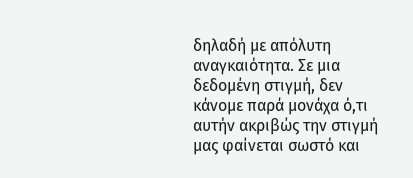δηλαδή με απόλυτη αναγκαιότητα. Σε μια δεδομένη στιγμή, δεν κάνομε παρά μονάχα ό,τι αυτήν ακριβώς την στιγμή μας φαίνεται σωστό και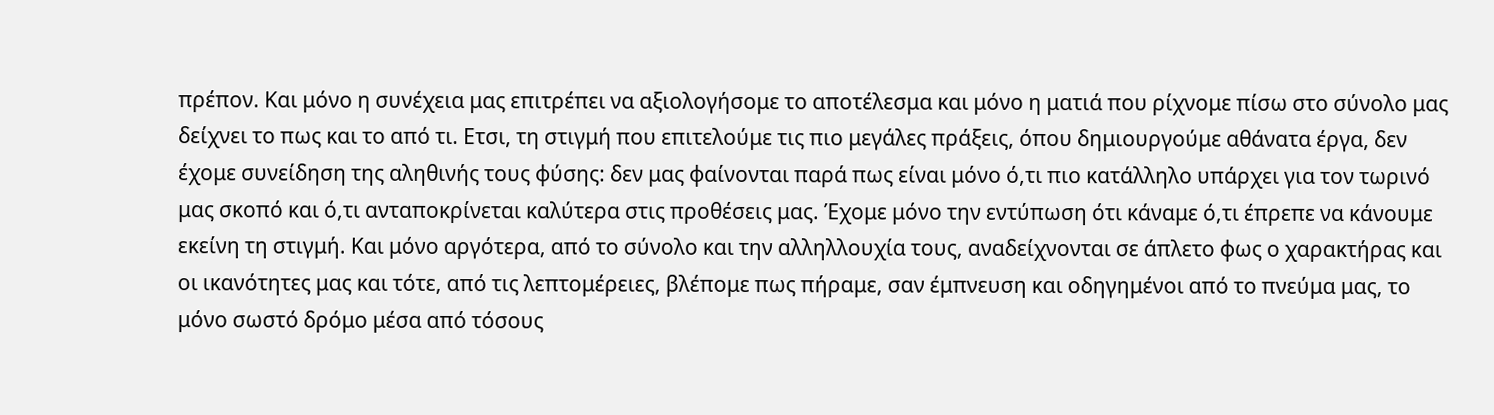πρέπον. Και μόνο η συνέχεια μας επιτρέπει να αξιολογήσομε το αποτέλεσμα και μόνο η ματιά που ρίχνομε πίσω στο σύνολο μας δείχνει το πως και το από τι. Ετσι, τη στιγμή που επιτελούμε τις πιο μεγάλες πράξεις, όπου δημιουργούμε αθάνατα έργα, δεν έχομε συνείδηση της αληθινής τους φύσης: δεν μας φαίνονται παρά πως είναι μόνο ό,τι πιο κατάλληλο υπάρχει για τον τωρινό μας σκοπό και ό,τι ανταποκρίνεται καλύτερα στις προθέσεις μας. Έχομε μόνο την εντύπωση ότι κάναμε ό,τι έπρεπε να κάνουμε εκείνη τη στιγμή. Και μόνο αργότερα, από το σύνολο και την αλληλλουχία τους, αναδείχνονται σε άπλετο φως ο χαρακτήρας και οι ικανότητες μας και τότε, από τις λεπτομέρειες, βλέπομε πως πήραμε, σαν έμπνευση και οδηγημένοι από το πνεύμα μας, το μόνο σωστό δρόμο μέσα από τόσους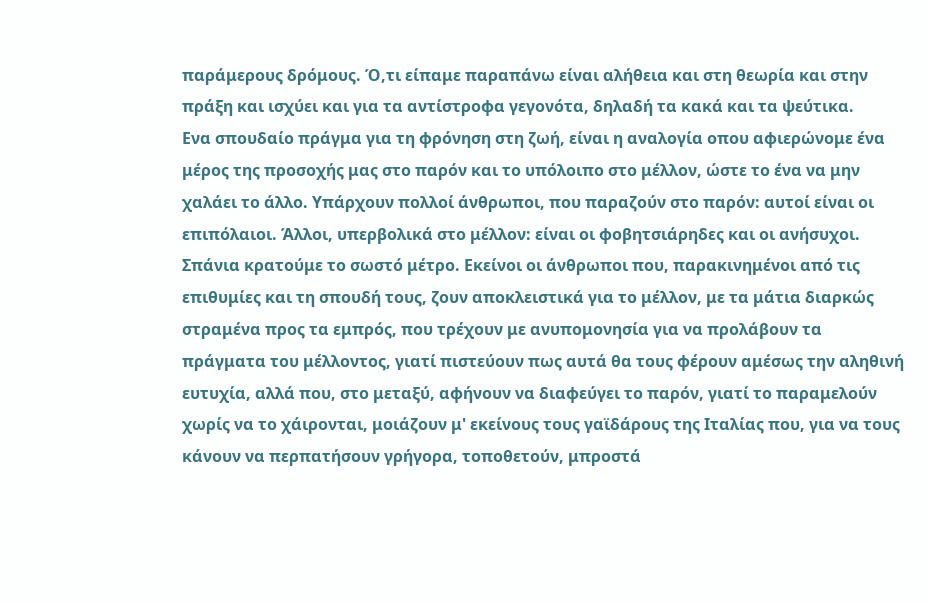παράμερους δρόμους. Ό,τι είπαμε παραπάνω είναι αλήθεια και στη θεωρία και στην πράξη και ισχύει και για τα αντίστροφα γεγονότα, δηλαδή τα κακά και τα ψεύτικα.
Ενα σπουδαίο πράγμα για τη φρόνηση στη ζωή, είναι η αναλογία οπου αφιερώνομε ένα μέρος της προσοχής μας στο παρόν και το υπόλοιπο στο μέλλον, ώστε το ένα να μην χαλάει το άλλο. Υπάρχουν πολλοί άνθρωποι, που παραζούν στο παρόν: αυτοί είναι οι επιπόλαιοι. Άλλοι, υπερβολικά στο μέλλον: είναι οι φοβητσιάρηδες και οι ανήσυχοι. Σπάνια κρατούμε το σωστό μέτρο. Εκείνοι οι άνθρωποι που, παρακινημένοι από τις επιθυμίες και τη σπουδή τους, ζουν αποκλειστικά για το μέλλον, με τα μάτια διαρκώς στραμένα προς τα εμπρός, που τρέχουν με ανυπομονησία για να προλάβουν τα πράγματα του μέλλοντος, γιατί πιστεύουν πως αυτά θα τους φέρουν αμέσως την αληθινή ευτυχία, αλλά που, στο μεταξύ, αφήνουν να διαφεύγει το παρόν, γιατί το παραμελούν χωρίς να το χάιρονται, μοιάζουν μ' εκείνους τους γαϊδάρους της Ιταλίας που, για να τους κάνουν να περπατήσουν γρήγορα, τοποθετούν, μπροστά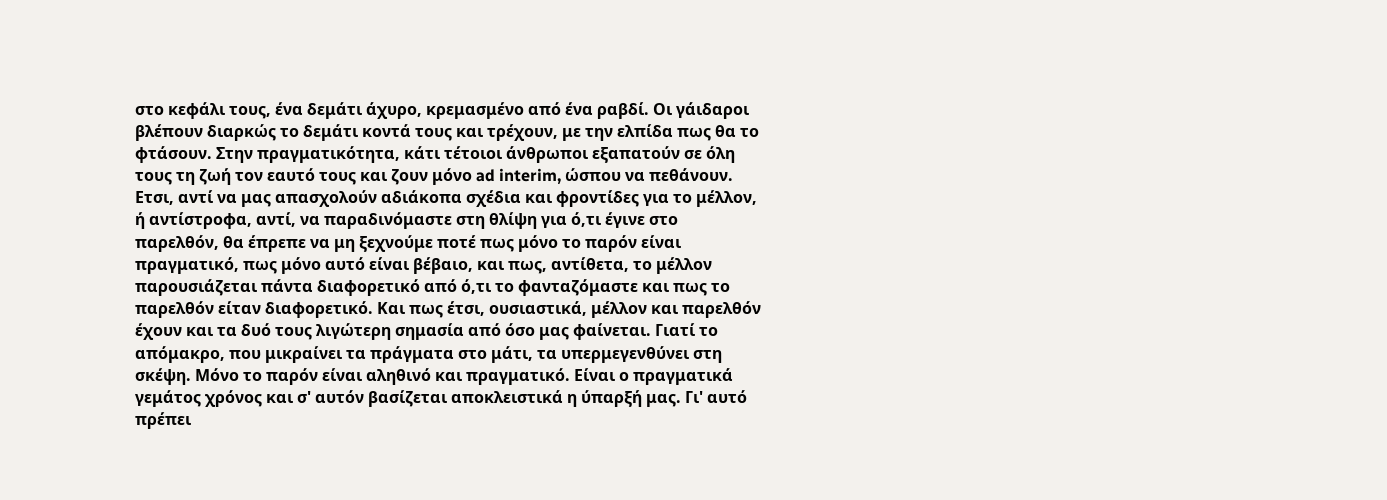στο κεφάλι τους, ένα δεμάτι άχυρο, κρεμασμένο από ένα ραβδί. Οι γάιδαροι βλέπουν διαρκώς το δεμάτι κοντά τους και τρέχουν, με την ελπίδα πως θα το φτάσουν. Στην πραγματικότητα, κάτι τέτοιοι άνθρωποι εξαπατούν σε όλη τους τη ζωή τον εαυτό τους και ζουν μόνο ad interim, ώσπου να πεθάνουν. Ετσι, αντί να μας απασχολούν αδιάκοπα σχέδια και φροντίδες για το μέλλον, ή αντίστροφα, αντί, να παραδινόμαστε στη θλίψη για ό,τι έγινε στο παρελθόν, θα έπρεπε να μη ξεχνούμε ποτέ πως μόνο το παρόν είναι πραγματικό, πως μόνο αυτό είναι βέβαιο, και πως, αντίθετα, το μέλλον παρουσιάζεται πάντα διαφορετικό από ό,τι το φανταζόμαστε και πως το παρελθόν είταν διαφορετικό. Και πως έτσι, ουσιαστικά, μέλλον και παρελθόν έχουν και τα δυό τους λιγώτερη σημασία από όσο μας φαίνεται. Γιατί το απόμακρο, που μικραίνει τα πράγματα στο μάτι, τα υπερμεγενθύνει στη σκέψη. Μόνο το παρόν είναι αληθινό και πραγματικό. Είναι ο πραγματικά γεμάτος χρόνος και σ' αυτόν βασίζεται αποκλειστικά η ύπαρξή μας. Γι' αυτό πρέπει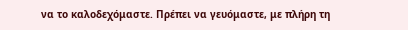να το καλοδεχόμαστε. Πρέπει να γευόμαστε, με πλήρη τη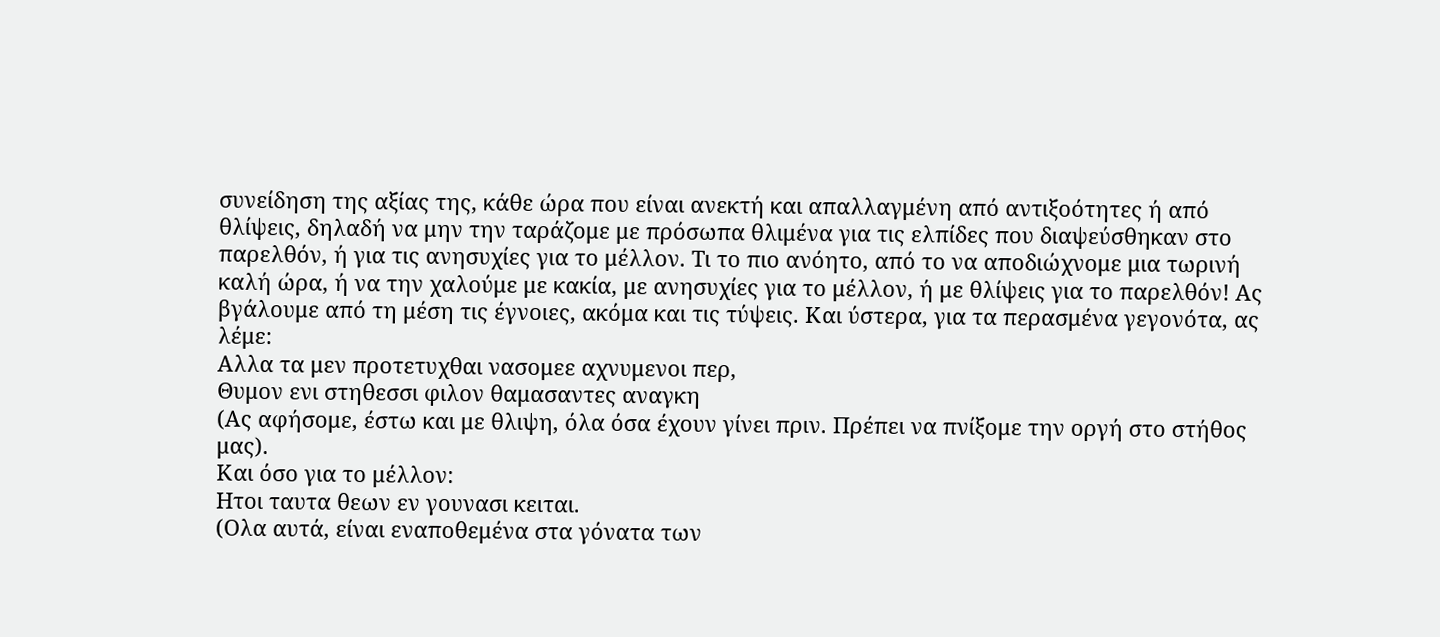συνείδηση της αξίας της, κάθε ώρα που είναι ανεκτή και απαλλαγμένη από αντιξοότητες ή από θλίψεις, δηλαδή να μην την ταράζομε με πρόσωπα θλιμένα για τις ελπίδες που διαψεύσθηκαν στο παρελθόν, ή για τις ανησυχίες για το μέλλον. Τι το πιο ανόητο, από το να αποδιώχνομε μια τωρινή καλή ώρα, ή να την χαλούμε με κακία, με ανησυχίες για το μέλλον, ή με θλίψεις για το παρελθόν! Ας βγάλουμε από τη μέση τις έγνοιες, ακόμα και τις τύψεις. Και ύστερα, για τα περασμένα γεγονότα, ας λέμε:
Αλλα τα μεν προτετυχθαι νασομεε αχνυμενοι περ,
Θυμον ενι στηθεσσι φιλον θαμασαντες αναγκη
(Ας αφήσομε, έστω και με θλιψη, όλα όσα έχουν γίνει πριν. Πρέπει να πνίξομε την οργή στο στήθος μας).
Και όσο για το μέλλον:
Ητοι ταυτα θεων εν γουνασι κειται.
(Ολα αυτά, είναι εναποθεμένα στα γόνατα των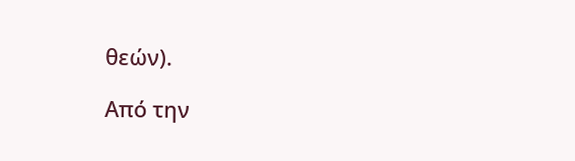θεών).

Από την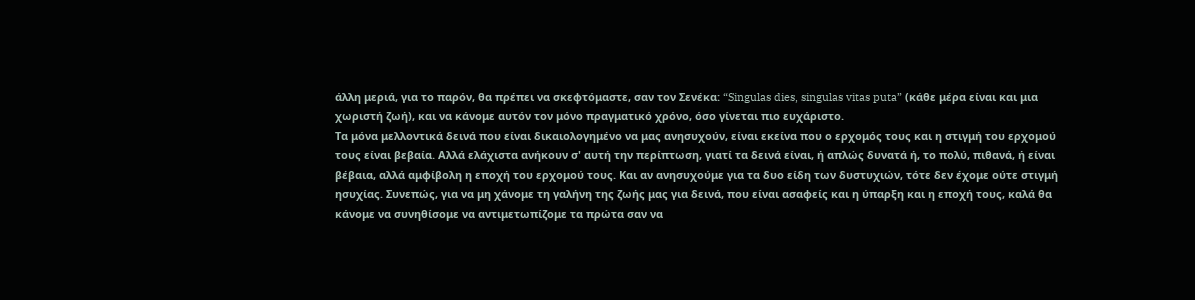άλλη μεριά, για το παρόν, θα πρέπει να σκεφτόμαστε, σαν τον Σενέκα: “Singulas dies, singulas vitas puta” (κάθε μέρα είναι και μια χωριστή ζωή), και να κάνομε αυτόν τον μόνο πραγματικό χρόνο, όσο γίνεται πιο ευχάριστο.
Τα μόνα μελλοντικά δεινά που είναι δικαιολογημένο να μας ανησυχούν, είναι εκείνα που ο ερχομός τους και η στιγμή του ερχομού τους είναι βεβαία. Αλλά ελάχιστα ανήκουν σ' αυτή την περίπτωση, γιατί τα δεινά είναι, ή απλώς δυνατά ή, το πολύ, πιθανά, ή είναι βέβαια, αλλά αμφίβολη η εποχή του ερχομού τους. Και αν ανησυχούμε για τα δυο είδη των δυστυχιών, τότε δεν έχομε ούτε στιγμή ησυχίας. Συνεπώς, για να μη χάνομε τη γαλήνη της ζωής μας για δεινά, που είναι ασαφείς και η ύπαρξη και η εποχή τους, καλά θα κάνομε να συνηθίσομε να αντιμετωπίζομε τα πρώτα σαν να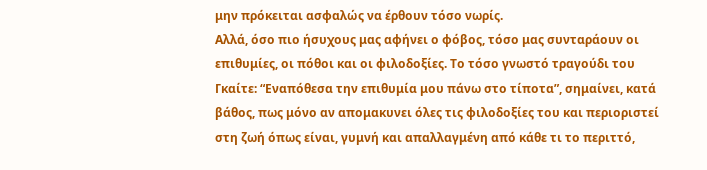μην πρόκειται ασφαλώς να έρθουν τόσο νωρίς.
Αλλά, όσο πιο ήσυχους μας αφήνει ο φόβος, τόσο μας συνταράουν οι επιθυμίες, οι πόθοι και οι φιλοδοξίες. Το τόσο γνωστό τραγούδι του Γκαίτε: “Εναπόθεσα την επιθυμία μου πάνω στο τίποτα”, σημαίνει, κατά βάθος, πως μόνο αν απομακυνει όλες τις φιλοδοξίες του και περιοριστεί στη ζωή όπως είναι, γυμνή και απαλλαγμένη από κάθε τι το περιττό,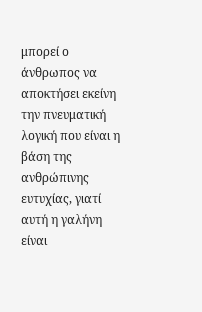μπορεί ο άνθρωπος να αποκτήσει εκείνη την πνευματική λογική που είναι η βάση της ανθρώπινης ευτυχίας, γιατί αυτή η γαλήνη είναι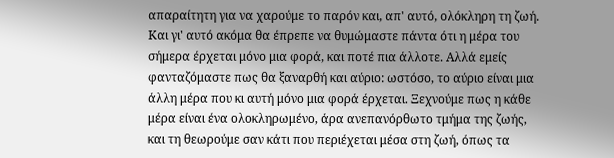απαραίτητη για να χαρούμε το παρόν και, απ' αυτό, ολόκληρη τη ζωή. Και γι' αυτό ακόμα θα έπρεπε να θυμώμαστε πάντα ότι η μέρα του σήμερα έρχεται μόνο μια φορά, και ποτέ πια άλλοτε. Αλλά εμείς φανταζόμαστε πως θα ξαναρθή και αύριο: ωστόσο, το αύριο είναι μια άλλη μέρα που κι αυτή μόνο μια φορά έρχεται. Ξεχνούμε πως η κάθε μέρα είναι ένα ολοκληρωμένο, άρα ανεπανόρθωτο τμήμα της ζωής, και τη θεωρούμε σαν κάτι που περιέχεται μέσα στη ζωή, όπως τα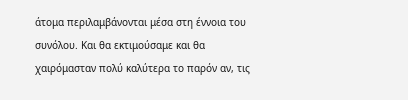άτομα περιλαμβάνονται μέσα στη έννοια του συνόλου. Και θα εκτιμούσαμε και θα χαιρόμασταν πολύ καλύτερα το παρόν αν, τις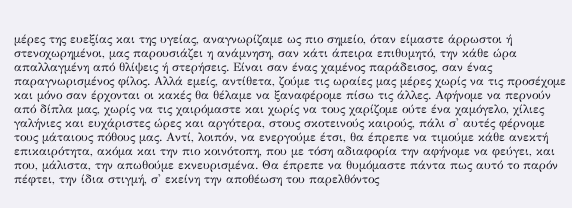μέρες της ευεξίας και της υγείας, αναγνωρίζαμε ως πιο σημείο, όταν είμαστε άρρωστοι ή στενοχωρημένοι, μας παρουσιάζει η ανάμνηση, σαν κάτι άπειρα επιθυμητό, την κάθε ώρα απαλλαγμένη από θλίψεις ή στερήσεις. Είναι σαν ένας χαμένος παράδεισος, σαν ένας παραγνωρισμένος φίλος. Αλλά εμείς, αντίθετα, ζούμε τις ωραίες μας μέρες χωρίς να τις προσέχομε και μόνο σαν έρχονται οι κακές θα θέλαμε να ξαναφέρομε πίσω τις άλλες. Αφήνομε να περνούν από δίπλα μας, χωρίς να τις χαιρόμαστε και χωρίς να τους χαρίζομε ούτε ένα χαμόγελο, χίλιες γαλήνιες και ευχάριστες ώρες και αργότερα, στους σκοτεινούς καιρούς, πάλι σ' αυτές φέρνομε τους μάταιους πόθους μας. Αντί, λοιπόν, να ενεργούμε έτσι, θα έπρεπε να τιμούμε κάθε ανεκτή επικαιρότητα, ακόμα και την πιο κοινότοπη, που με τόση αδιαφορία την αφήνομε να φεύγει, και που, μάλιστα, την απωθούμε εκνευρισμένα. Θα έπρεπε να θυμόμαστε πάντα πως αυτό το παρόν πέφτει, την ίδια στιγμή, σ' εκείνη την αποθέωση του παρελθόντος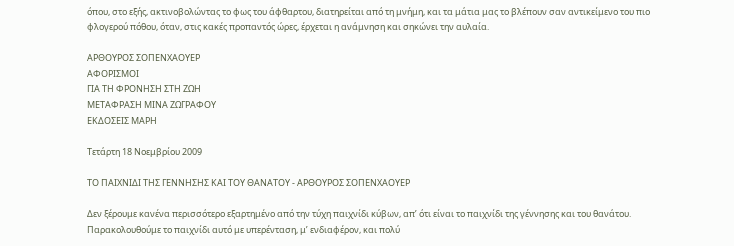όπου, στο εξής, ακτινοβολώντας το φως του άφθαρτου, διατηρείται από τη μνήμη, και τα μάτια μας το βλέπουν σαν αντικείμενο του πιο φλογερού πόθου, όταν, στις κακές προπαντός ώρες, έρχεται η ανάμνηση και σηκώνει την αυλαία.

ΑΡΘΟΥΡΟΣ ΣΟΠΕΝΧΑΟΥΕΡ
ΑΦΟΡΙΣΜΟΙ
ΓΙΑ ΤΗ ΦΡΟΝΗΣΗ ΣΤΗ ΖΩΗ
ΜΕΤΑΦΡΑΣΗ ΜΙΝΑ ΖΩΓΡΑΦΟΥ
ΕΚΔΟΣΕΙΣ ΜΑΡΗ

Τετάρτη 18 Νοεμβρίου 2009

ΤΟ ΠΑΙΧΝΙΔΙ ΤΗΣ ΓΕΝΝΗΣΗΣ ΚΑΙ ΤΟΥ ΘΑΝΑΤΟΥ - ΑΡΘΟΥΡΟΣ ΣΟΠΕΝΧΑΟΥΕΡ

Δεν ξέρουμε κανένα περισσότερο εξαρτημένο από την τύχη παιχνίδι κύβων, απ’ ότι είναι το παιχνίδι της γέννησης και του θανάτου. Παρακολουθούμε το παιχνίδι αυτό με υπερένταση, μ’ ενδιαφέρον, και πολύ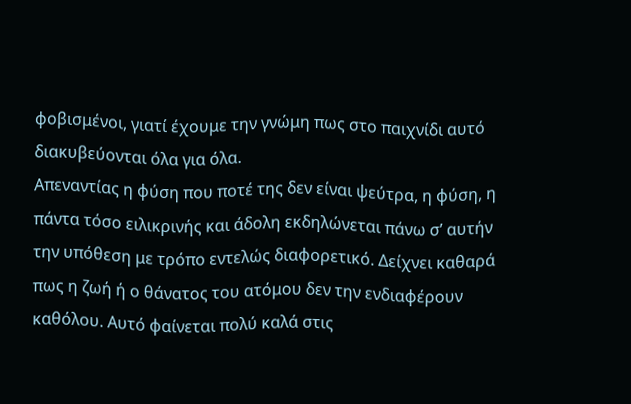φοβισμένοι, γιατί έχουμε την γνώμη πως στο παιχνίδι αυτό διακυβεύονται όλα για όλα.
Απεναντίας η φύση που ποτέ της δεν είναι ψεύτρα, η φύση, η πάντα τόσο ειλικρινής και άδολη εκδηλώνεται πάνω σ’ αυτήν την υπόθεση με τρόπο εντελώς διαφορετικό. Δείχνει καθαρά πως η ζωή ή ο θάνατος του ατόμου δεν την ενδιαφέρουν καθόλου. Αυτό φαίνεται πολύ καλά στις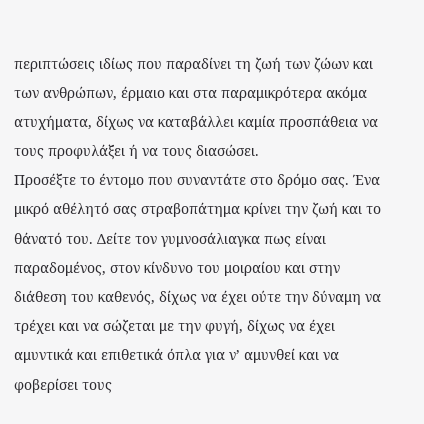περιπτώσεις ιδίως που παραδίνει τη ζωή των ζώων και των ανθρώπων, έρμαιο και στα παραμικρότερα ακόμα ατυχήματα, δίχως να καταβάλλει καμία προσπάθεια να τους προφυλάξει ή να τους διασώσει.
Προσέξτε το έντομο που συναντάτε στο δρόμο σας. Ένα μικρό αθέλητό σας στραβοπάτημα κρίνει την ζωή και το θάνατό του. Δείτε τον γυμνοσάλιαγκα πως είναι παραδομένος, στον κίνδυνο του μοιραίου και στην διάθεση του καθενός, δίχως να έχει ούτε την δύναμη να τρέχει και να σώζεται με την φυγή, δίχως να έχει αμυντικά και επιθετικά όπλα για ν’ αμυνθεί και να φοβερίσει τους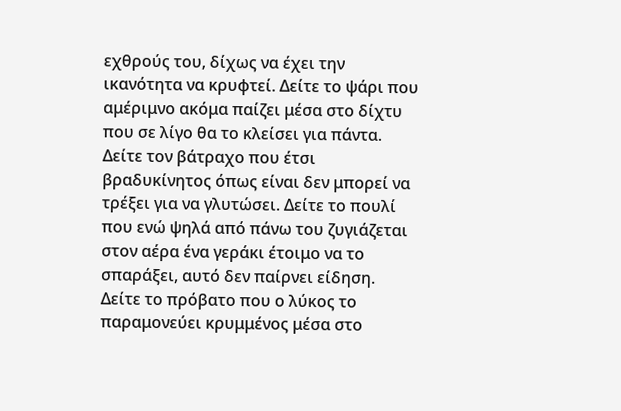εχθρούς του, δίχως να έχει την ικανότητα να κρυφτεί. Δείτε το ψάρι που αμέριμνο ακόμα παίζει μέσα στο δίχτυ που σε λίγο θα το κλείσει για πάντα. Δείτε τον βάτραχο που έτσι βραδυκίνητος όπως είναι δεν μπορεί να τρέξει για να γλυτώσει. Δείτε το πουλί που ενώ ψηλά από πάνω του ζυγιάζεται στον αέρα ένα γεράκι έτοιμο να το σπαράξει, αυτό δεν παίρνει είδηση. Δείτε το πρόβατο που ο λύκος το παραμονεύει κρυμμένος μέσα στο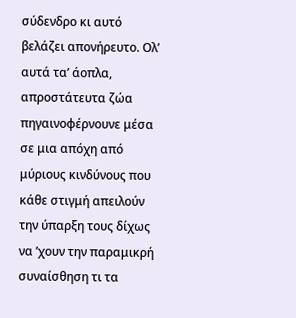σύδενδρο κι αυτό βελάζει απονήρευτο. Ολ’ αυτά τα’ άοπλα, απροστάτευτα ζώα πηγαινοφέρνουνε μέσα σε μια απόχη από μύριους κινδύνους που κάθε στιγμή απειλούν την ύπαρξη τους δίχως να ’χουν την παραμικρή συναίσθηση τι τα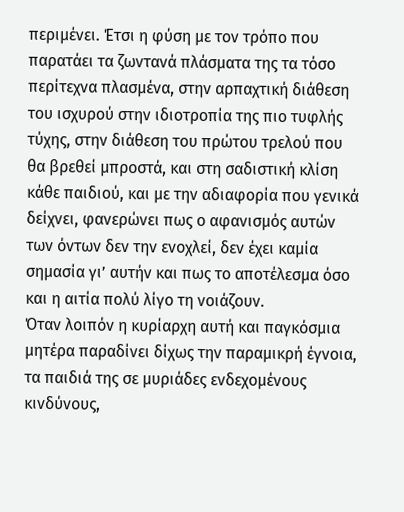περιμένει. Έτσι η φύση με τον τρόπο που παρατάει τα ζωντανά πλάσματα της τα τόσο περίτεχνα πλασμένα, στην αρπαχτική διάθεση του ισχυρού στην ιδιοτροπία της πιο τυφλής τύχης, στην διάθεση του πρώτου τρελού που θα βρεθεί μπροστά, και στη σαδιστική κλίση κάθε παιδιού, και με την αδιαφορία που γενικά δείχνει, φανερώνει πως ο αφανισμός αυτών των όντων δεν την ενοχλεί, δεν έχει καμία σημασία γι’ αυτήν και πως το αποτέλεσμα όσο και η αιτία πολύ λίγο τη νοιάζουν.
Όταν λοιπόν η κυρίαρχη αυτή και παγκόσμια μητέρα παραδίνει δίχως την παραμικρή έγνοια, τα παιδιά της σε μυριάδες ενδεχομένους κινδύνους,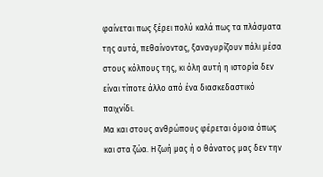φαίνεται πως ξέρει πολύ καλά πως τα πλάσματα της αυτά, πεθαίνοντας, ξαναγυρίζουν πάλι μέσα στους κόλπους της, κι όλη αυτή η ιστορία δεν είναι τίποτε άλλο από ένα διασκεδαστικό παιχνίδι.
Μα και στους ανθρώπους φέρεται όμοια όπως και στα ζώα. Η ζωή μας ή ο θάνατος μας δεν την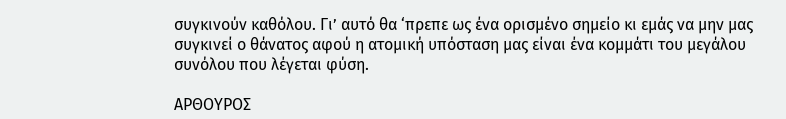συγκινούν καθόλου. Γι’ αυτό θα ‘πρεπε ως ένα ορισμένο σημείο κι εμάς να μην μας συγκινεί ο θάνατος αφού η ατομική υπόσταση μας είναι ένα κομμάτι του μεγάλου συνόλου που λέγεται φύση.

ΑΡΘΟΥΡΟΣ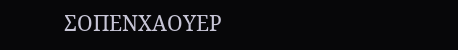ΣΟΠΕΝΧΑΟΥΕΡ